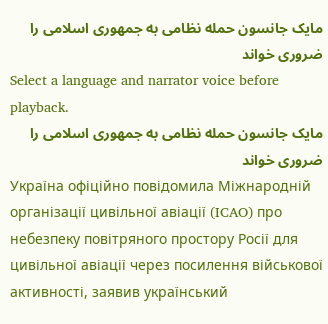مایک جانسون حمله نظامی به جمهوری اسلامی را ضروری خواند
Select a language and narrator voice before playback.
مایک جانسون حمله نظامی به جمهوری اسلامی را ضروری خواند
Україна офіційно повідомила Міжнародній організації цивільної авіації (ICAO) про небезпеку повітряного простору Росії для цивільної авіації через посилення військової активності, заявив український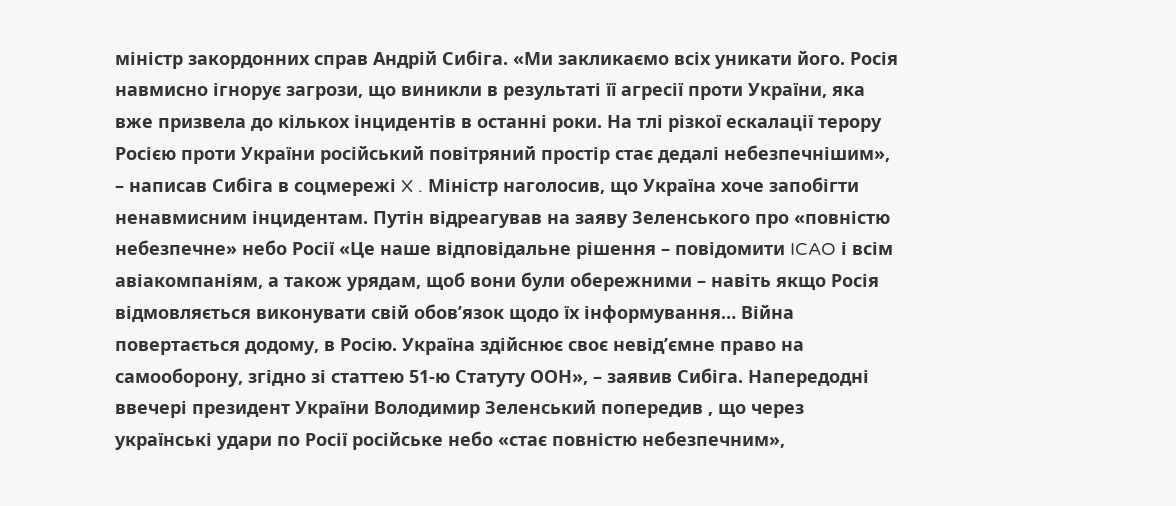міністр закордонних справ Андрій Сибіга. «Ми закликаємо всіх уникати його. Росія навмисно ігнорує загрози, що виникли в результаті її агресії проти України, яка вже призвела до кількох інцидентів в останні роки. На тлі різкої ескалації терору Росією проти України російський повітряний простір стає дедалі небезпечнішим», – написав Сибіга в соцмережі X . Міністр наголосив, що Україна хоче запобігти ненавмисним інцидентам. Путін відреагував на заяву Зеленського про «повністю небезпечне» небо Росії «Це наше відповідальне рішення – повідомити ICAO і всім авіакомпаніям, а також урядам, щоб вони були обережними – навіть якщо Росія відмовляється виконувати свій обов’язок щодо їх інформування… Війна повертається додому, в Росію. Україна здійснює своє невід’ємне право на самооборону, згідно зі статтею 51-ю Статуту ООН», – заявив Сибіга. Напередодні ввечері президент України Володимир Зеленський попередив , що через українські удари по Росії російське небо «стає повністю небезпечним»,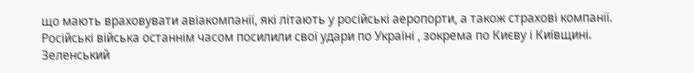що мають враховувати авіакомпанії, які літають у російські аеропорти, а також страхові компанії. Російські війська останнім часом посилили свої удари по Україні , зокрема по Києву і Київщині. Зеленський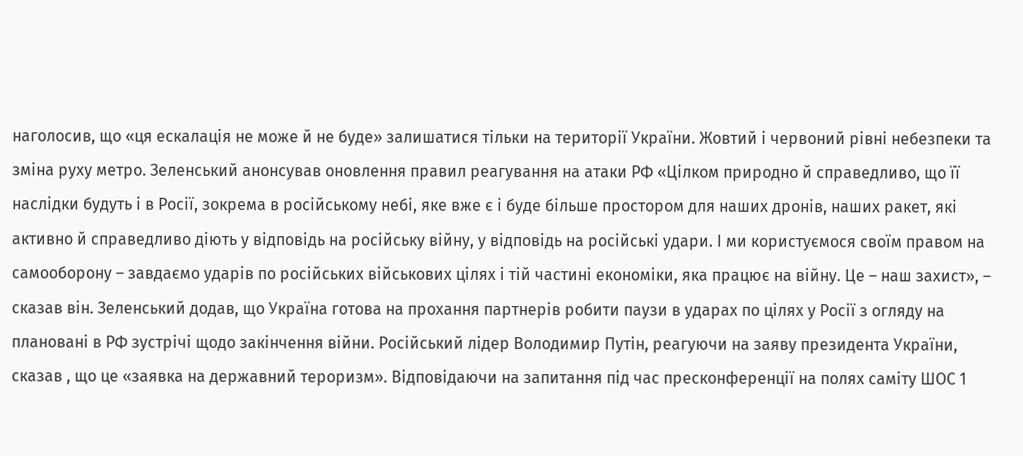наголосив, що «ця ескалація не може й не буде» залишатися тільки на території України. Жовтий і червоний рівні небезпеки та зміна руху метро. Зеленський анонсував оновлення правил реагування на атаки РФ «Цілком природно й справедливо, що її наслідки будуть і в Росії, зокрема в російському небі, яке вже є і буде більше простором для наших дронів, наших ракет, які активно й справедливо діють у відповідь на російську війну, у відповідь на російські удари. І ми користуємося своїм правом на самооборону – завдаємо ударів по російських військових цілях і тій частині економіки, яка працює на війну. Це – наш захист», – сказав він. Зеленський додав, що Україна готова на прохання партнерів робити паузи в ударах по цілях у Росії з огляду на плановані в РФ зустрічі щодо закінчення війни. Російський лідер Володимир Путін, реагуючи на заяву президента України, сказав , що це «заявка на державний тероризм». Відповідаючи на запитання під час пресконференції на полях саміту ШОС 1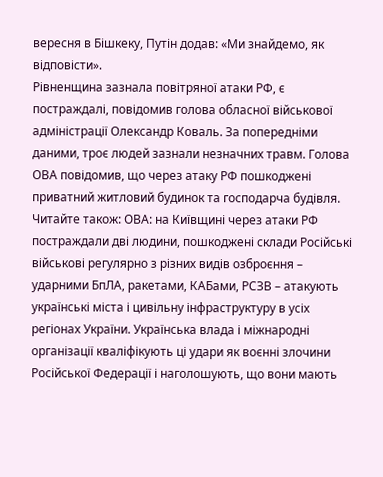вересня в Бішкеку, Путін додав: «Ми знайдемо, як відповісти».
Рівненщина зазнала повітряної атаки РФ, є постраждалі, повідомив голова обласної військової адміністрації Олександр Коваль. За попередніми даними, троє людей зазнали незначних травм. Голова ОВА повідомив, що через атаку РФ пошкоджені приватний житловий будинок та господарча будівля. Читайте також: ОВА: на Київщині через атаки РФ постраждали дві людини, пошкоджені склади Російські військові регулярно з різних видів озброєння – ударними БпЛА, ракетами, КАБами, РСЗВ – атакують українські міста і цивільну інфраструктуру в усіх регіонах України. Українська влада і міжнародні організації кваліфікують ці удари як воєнні злочини Російської Федерації і наголошують, що вони мають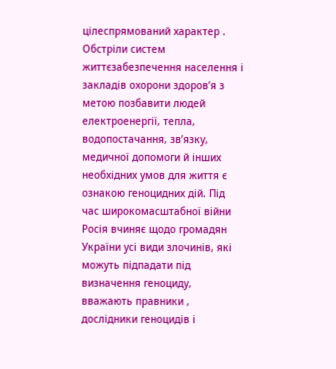цілеспрямований характер . Обстріли систем життєзабезпечення населення і закладів охорони здоров’я з метою позбавити людей електроенергії, тепла, водопостачання, зв’язку, медичної допомоги й інших необхідних умов для життя є ознакою геноцидних дій. Під час широкомасштабної війни Росія вчиняє щодо громадян України усі види злочинів, які можуть підпадати під визначення геноциду, вважають правники , дослідники геноцидів і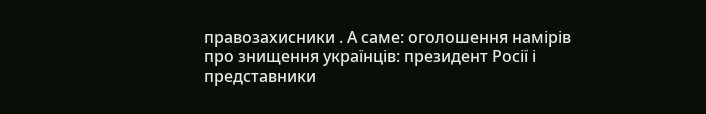правозахисники . А саме: оголошення намірів про знищення українців: президент Росії і представники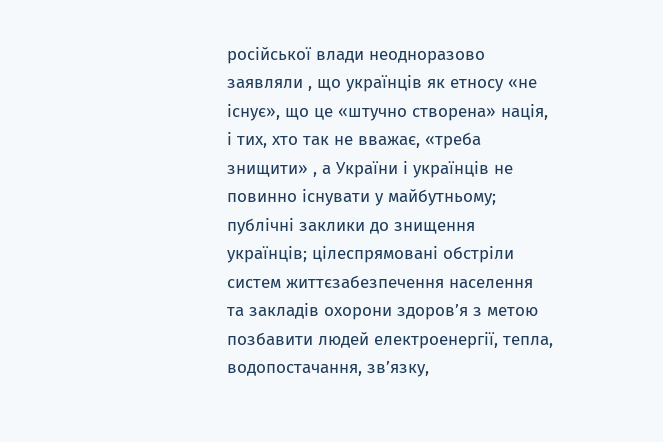російської влади неодноразово заявляли , що українців як етносу «не існує», що це «штучно створена» нація, і тих, хто так не вважає, «треба знищити» , а України і українців не повинно існувати у майбутньому; публічні заклики до знищення українців; цілеспрямовані обстріли систем життєзабезпечення населення та закладів охорони здоров’я з метою позбавити людей електроенергії, тепла, водопостачання, зв’язку,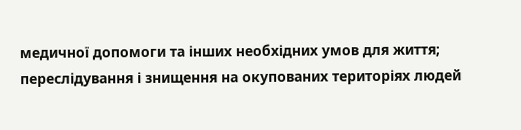медичної допомоги та інших необхідних умов для життя; переслідування і знищення на окупованих територіях людей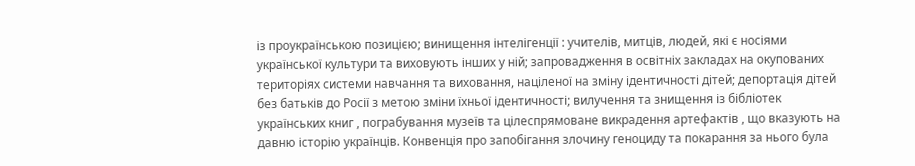із проукраїнською позицією; винищення інтелігенції : учителів, митців, людей, які є носіями української культури та виховують інших у ній; запровадження в освітніх закладах на окупованих територіях системи навчання та виховання, націленої на зміну ідентичності дітей; депортація дітей без батьків до Росії з метою зміни їхньої ідентичності; вилучення та знищення із бібліотек українських книг , пограбування музеїв та цілеспрямоване викрадення артефактів , що вказують на давню історію українців. Конвенція про запобігання злочину геноциду та покарання за нього була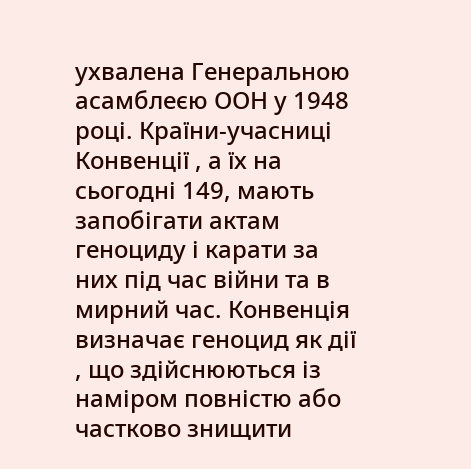ухвалена Генеральною асамблеєю ООН у 1948 році. Країни-учасниці Конвенції , а їх на сьогодні 149, мають запобігати актам геноциду і карати за них під час війни та в мирний час. Конвенція визначає геноцид як дії , що здійснюються із наміром повністю або частково знищити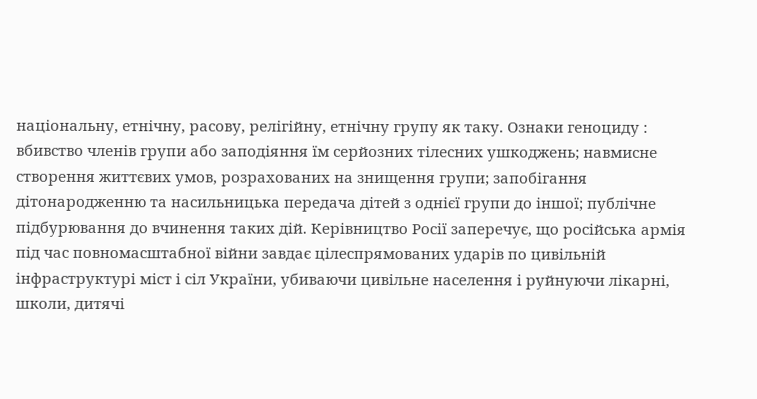національну, етнічну, расову, релігійну, етнічну групу як таку. Ознаки геноциду : вбивство членів групи або заподіяння їм серйозних тілесних ушкоджень; навмисне створення життєвих умов, розрахованих на знищення групи; запобігання дітонародженню та насильницька передача дітей з однієї групи до іншої; публічне підбурювання до вчинення таких дій. Керівництво Росії заперечує, що російська армія під час повномасштабної війни завдає цілеспрямованих ударів по цивільній інфраструктурі міст і сіл України, убиваючи цивільне населення і руйнуючи лікарні, школи, дитячі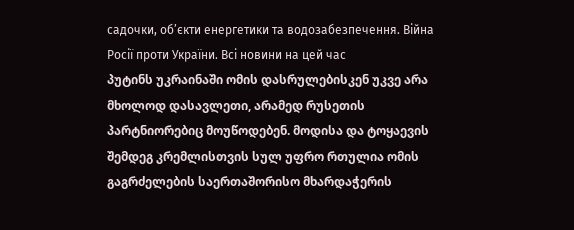садочки, об’єкти енергетики та водозабезпечення. Війна Росії проти України. Всі новини на цей час
პუტინს უკრაინაში ომის დასრულებისკენ უკვე არა მხოლოდ დასავლეთი, არამედ რუსეთის პარტნიორებიც მოუწოდებენ. მოდისა და ტოყაევის შემდეგ კრემლისთვის სულ უფრო რთულია ომის გაგრძელების საერთაშორისო მხარდაჭერის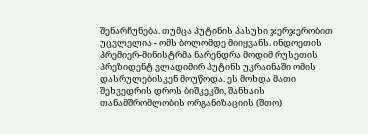შენარჩუნება. თუმცა პუტინის პასუხი ჯერჯერობით უცვლელია - ომს ბოლომდე მიიყვანს. ინდოეთის პრემიერ-მინისტრმა ნარენდრა მოდიმ რუსეთის პრეზიდენტ ვლადიმირ პუტინს უკრაინაში ომის დასრულებისკენ მოუწოდა. ეს მოხდა მათი შეხვედრის დროს ბიშკეკში, შანხაის თანამშრომლობის ორგანიზაციის (შთო)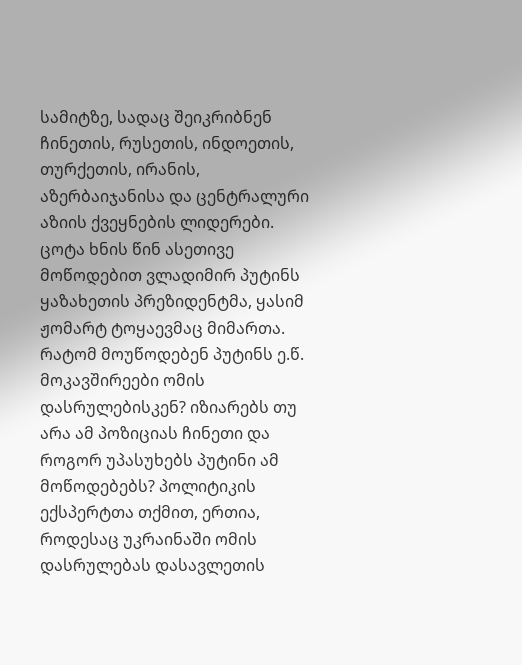სამიტზე, სადაც შეიკრიბნენ ჩინეთის, რუსეთის, ინდოეთის, თურქეთის, ირანის, აზერბაიჯანისა და ცენტრალური აზიის ქვეყნების ლიდერები. ცოტა ხნის წინ ასეთივე მოწოდებით ვლადიმირ პუტინს ყაზახეთის პრეზიდენტმა, ყასიმ ჟომარტ ტოყაევმაც მიმართა. რატომ მოუწოდებენ პუტინს ე.წ. მოკავშირეები ომის დასრულებისკენ? იზიარებს თუ არა ამ პოზიციას ჩინეთი და როგორ უპასუხებს პუტინი ამ მოწოდებებს? პოლიტიკის ექსპერტთა თქმით, ერთია, როდესაც უკრაინაში ომის დასრულებას დასავლეთის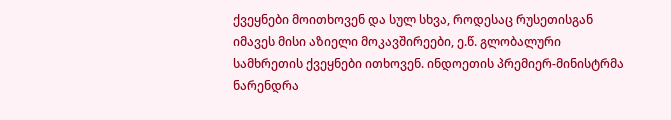ქვეყნები მოითხოვენ და სულ სხვა, როდესაც რუსეთისგან იმავეს მისი აზიელი მოკავშირეები, ე.წ. გლობალური სამხრეთის ქვეყნები ითხოვენ. ინდოეთის პრემიერ-მინისტრმა ნარენდრა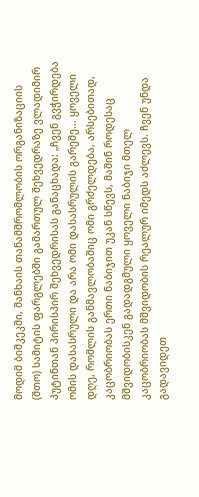მოდიმ ბიშკეკში, შანხაის თანამშრომლობის ორგანიზაციის (შთო) სამიტის ფარგლებში გამართულ შეხვედრაზე ვლადიმირ პუტინთან პირისპირ შეხვედრისას განაცხადა: „ჩვენ გვჭირდება ომის დასასრული და არა ომი დასასრულის გარეშე... ყოველი დღე, რომლის განმავლობაშიც ომი გრძელდება, არსებითად, კაცობრიობას ერთი ნაბიჯით უკან სწევს, მაშინ როდესაც მშვიდობისკენ გადადგმული ყოველი ნაბიჯი მთელ კაცობრიობას მშვიდობის რეალურ იმედს აძლევს. ჩვენ უნდა გადავიდეთ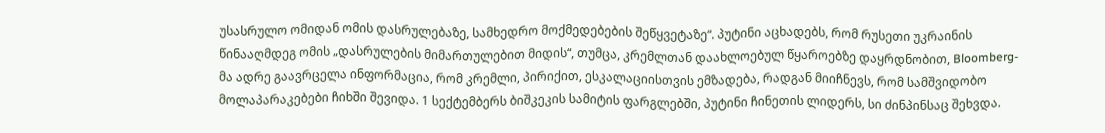უსასრულო ომიდან ომის დასრულებაზე, სამხედრო მოქმედებების შეწყვეტაზე“. პუტინი აცხადებს, რომ რუსეთი უკრაინის წინააღმდეგ ომის „დასრულების მიმართულებით მიდის“, თუმცა, კრემლთან დაახლოებულ წყაროებზე დაყრდნობით, Bloomberg-მა ადრე გაავრცელა ინფორმაცია, რომ კრემლი, პირიქით, ესკალაციისთვის ემზადება, რადგან მიიჩნევს, რომ სამშვიდობო მოლაპარაკებები ჩიხში შევიდა. 1 სექტემბერს ბიშკეკის სამიტის ფარგლებში, პუტინი ჩინეთის ლიდერს, სი ძინპინსაც შეხვდა.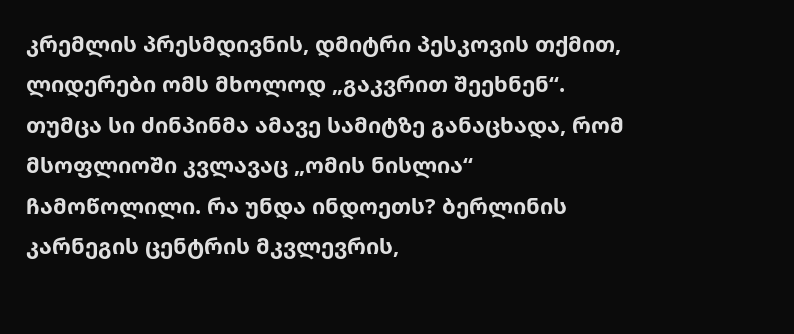კრემლის პრესმდივნის, დმიტრი პესკოვის თქმით, ლიდერები ომს მხოლოდ „გაკვრით შეეხნენ“. თუმცა სი ძინპინმა ამავე სამიტზე განაცხადა, რომ მსოფლიოში კვლავაც „ომის ნისლია“ ჩამოწოლილი. რა უნდა ინდოეთს? ბერლინის კარნეგის ცენტრის მკვლევრის,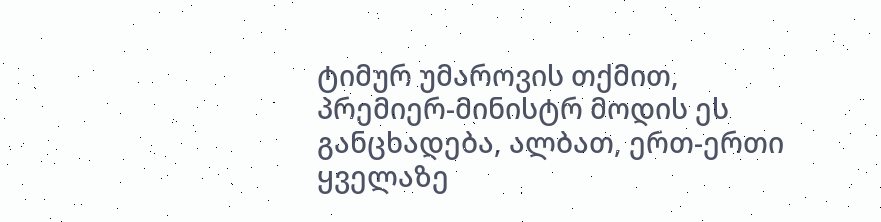ტიმურ უმაროვის თქმით, პრემიერ-მინისტრ მოდის ეს განცხადება, ალბათ, ერთ-ერთი ყველაზე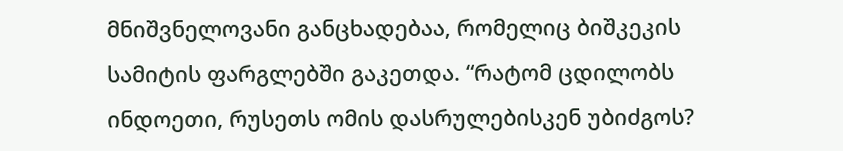მნიშვნელოვანი განცხადებაა, რომელიც ბიშკეკის სამიტის ფარგლებში გაკეთდა. “რატომ ცდილობს ინდოეთი, რუსეთს ომის დასრულებისკენ უბიძგოს?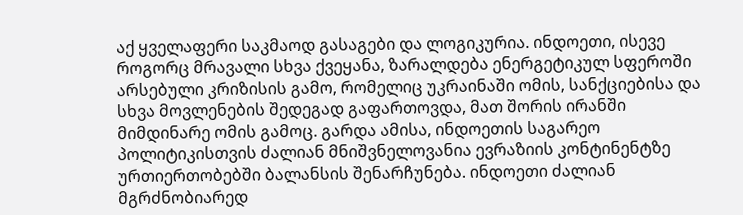აქ ყველაფერი საკმაოდ გასაგები და ლოგიკურია. ინდოეთი, ისევე როგორც მრავალი სხვა ქვეყანა, ზარალდება ენერგეტიკულ სფეროში არსებული კრიზისის გამო, რომელიც უკრაინაში ომის, სანქციებისა და სხვა მოვლენების შედეგად გაფართოვდა, მათ შორის ირანში მიმდინარე ომის გამოც. გარდა ამისა, ინდოეთის საგარეო პოლიტიკისთვის ძალიან მნიშვნელოვანია ევრაზიის კონტინენტზე ურთიერთობებში ბალანსის შენარჩუნება. ინდოეთი ძალიან მგრძნობიარედ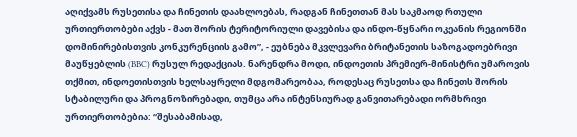აღიქვამს რუსეთისა და ჩინეთის დაახლოებას, რადგან ჩინეთთან მას საკმაოდ რთული ურთიერთობები აქვს - მათ შორის ტერიტორიული დავებისა და ინდო-წყნარი ოკეანის რეგიონში დომინირებისთვის კონკურენციის გამო”, - ეუბნება მკვლევარი ბრიტანეთის საზოგადოებრივი მაუწყებლის (BBC) რუსულ რედაქციას. ნარენდრა მოდი, ინდოეთის პრემიერ-მინისტრი უმაროვის თქმით, ინდოეთისთვის ხელსაყრელი მდგომარეობაა, როდესაც რუსეთსა და ჩინეთს შორის სტაბილური და პროგნოზირებადი, თუმცა არა ინტენსიურად განვითარებადი ორმხრივი ურთიერთობებია: “შესაბამისად,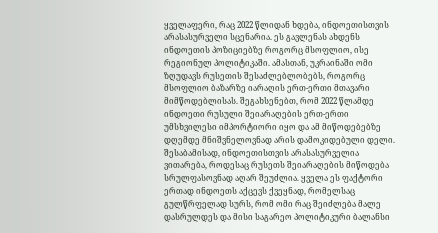ყველაფერი, რაც 2022 წლიდან ხდება, ინდოეთისთვის არასასურველი სცენარია. ეს გავლენას ახდენს ინდოეთის პოზიციებზე როგორც მსოფლიო, ისე რეგიონულ პოლიტიკაში. ამასთან, უკრაინაში ომი ზღუდავს რუსეთის შესაძლებლობებს, როგორც მსოფლიო ბაზარზე იარაღის ერთ-ერთი მთავარი მიმწოდებლისას. შეგახსენებთ, რომ 2022 წლამდე ინდოეთი რუსული შეიარაღების ერთ-ერთი უმსხვილესი იმპორტიორი იყო და ამ მიწოდებებზე დღემდე მნიშვნელოვნად არის დამოკიდებული დელი. შესაბამისად, ინდოეთისთვის არასასურველია ვითარება, როდესაც რუსეთს შეიარაღების მიწოდება სრულფასოვნად აღარ შეუძლია. ყველა ეს ფაქტორი ერთად ინდოეთს აქცევს ქვეყნად, რომელსაც გულწრფელად სურს, რომ ომი რაც შეიძლება მალე დასრულდეს და მისი საგარეო პოლიტიკური ბალანსი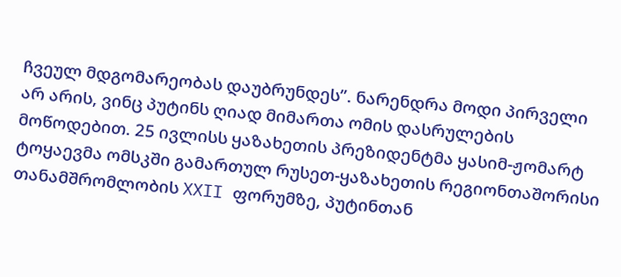ჩვეულ მდგომარეობას დაუბრუნდეს”. ნარენდრა მოდი პირველი არ არის, ვინც პუტინს ღიად მიმართა ომის დასრულების მოწოდებით. 25 ივლისს ყაზახეთის პრეზიდენტმა ყასიმ-ჟომარტ ტოყაევმა ომსკში გამართულ რუსეთ-ყაზახეთის რეგიონთაშორისი თანამშრომლობის XXII ფორუმზე, პუტინთან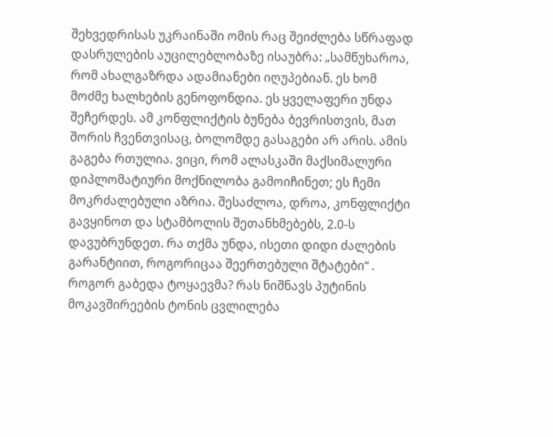შეხვედრისას უკრაინაში ომის რაც შეიძლება სწრაფად დასრულების აუცილებლობაზე ისაუბრა: „სამწუხაროა, რომ ახალგაზრდა ადამიანები იღუპებიან. ეს ხომ მოძმე ხალხების გენოფონდია. ეს ყველაფერი უნდა შეჩერდეს. ამ კონფლიქტის ბუნება ბევრისთვის, მათ შორის ჩვენთვისაც, ბოლომდე გასაგები არ არის. ამის გაგება რთულია. ვიცი, რომ ალასკაში მაქსიმალური დიპლომატიური მოქნილობა გამოიჩინეთ; ეს ჩემი მოკრძალებული აზრია. შესაძლოა, დროა, კონფლიქტი გავყინოთ და სტამბოლის შეთანხმებებს, 2.0-ს დავუბრუნდეთ. რა თქმა უნდა, ისეთი დიდი ძალების გარანტიით, როგორიცაა შეერთებული შტატები“ . როგორ გაბედა ტოყაევმა? რას ნიშნავს პუტინის მოკავშირეების ტონის ცვლილება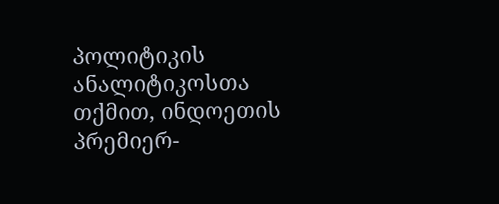პოლიტიკის ანალიტიკოსთა თქმით, ინდოეთის პრემიერ-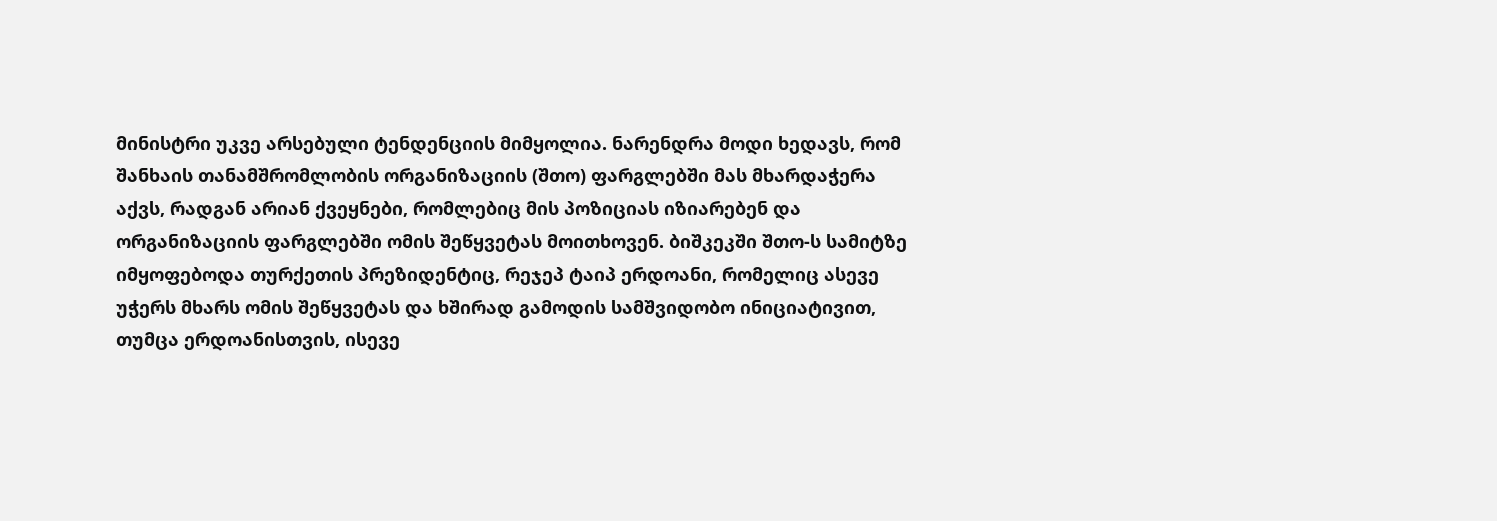მინისტრი უკვე არსებული ტენდენციის მიმყოლია. ნარენდრა მოდი ხედავს, რომ შანხაის თანამშრომლობის ორგანიზაციის (შთო) ფარგლებში მას მხარდაჭერა აქვს, რადგან არიან ქვეყნები, რომლებიც მის პოზიციას იზიარებენ და ორგანიზაციის ფარგლებში ომის შეწყვეტას მოითხოვენ. ბიშკეკში შთო-ს სამიტზე იმყოფებოდა თურქეთის პრეზიდენტიც, რეჯეპ ტაიპ ერდოანი, რომელიც ასევე უჭერს მხარს ომის შეწყვეტას და ხშირად გამოდის სამშვიდობო ინიციატივით, თუმცა ერდოანისთვის, ისევე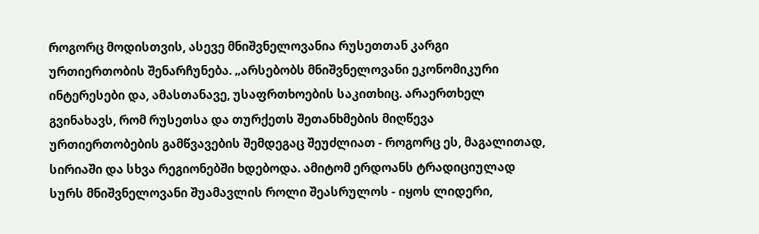როგორც მოდისთვის, ასევე მნიშვნელოვანია რუსეთთან კარგი ურთიერთობის შენარჩუნება. „არსებობს მნიშვნელოვანი ეკონომიკური ინტერესები და, ამასთანავე, უსაფრთხოების საკითხიც. არაერთხელ გვინახავს, რომ რუსეთსა და თურქეთს შეთანხმების მიღწევა ურთიერთობების გამწვავების შემდეგაც შეუძლიათ - როგორც ეს, მაგალითად, სირიაში და სხვა რეგიონებში ხდებოდა. ამიტომ ერდოანს ტრადიციულად სურს მნიშვნელოვანი შუამავლის როლი შეასრულოს - იყოს ლიდერი,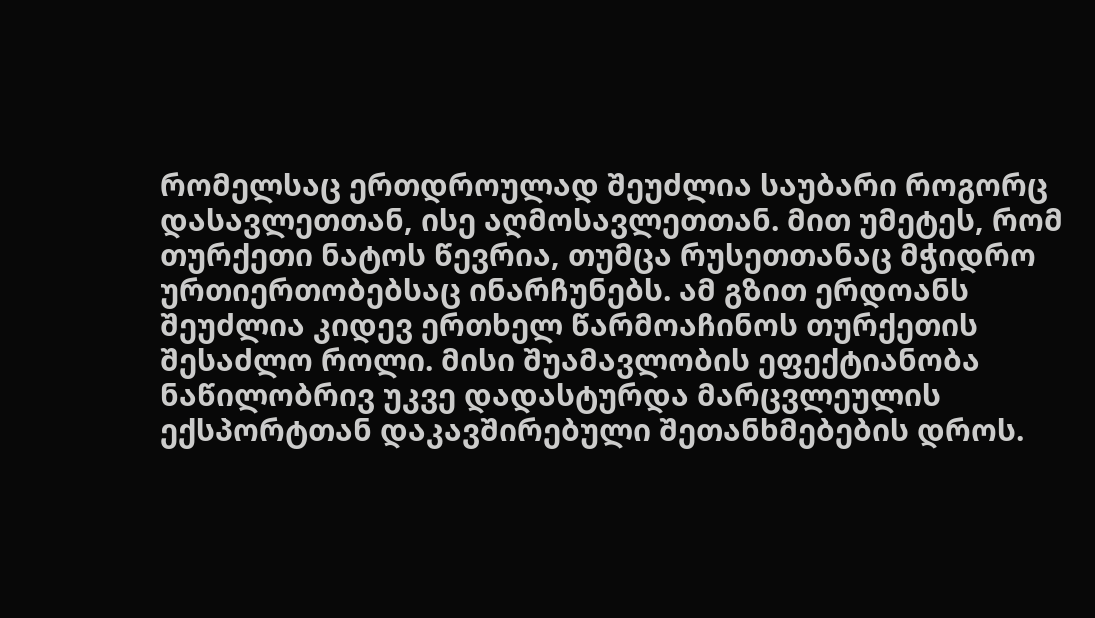რომელსაც ერთდროულად შეუძლია საუბარი როგორც დასავლეთთან, ისე აღმოსავლეთთან. მით უმეტეს, რომ თურქეთი ნატოს წევრია, თუმცა რუსეთთანაც მჭიდრო ურთიერთობებსაც ინარჩუნებს. ამ გზით ერდოანს შეუძლია კიდევ ერთხელ წარმოაჩინოს თურქეთის შესაძლო როლი. მისი შუამავლობის ეფექტიანობა ნაწილობრივ უკვე დადასტურდა მარცვლეულის ექსპორტთან დაკავშირებული შეთანხმებების დროს.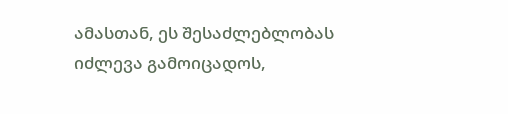ამასთან, ეს შესაძლებლობას იძლევა გამოიცადოს,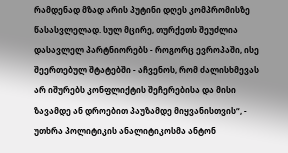რამდენად მზად არის პუტინი დღეს კომპრომისზე წასასვლელად. სულ მცირე, თურქეთს შეუძლია დასავლელ პარტნიორებს - როგორც ევროპაში, ისე შეერთებულ შტატებში - აჩვენოს, რომ ძალისხმევას არ იშურებს კონფლიქტის შეჩერებისა და მისი ზავამდე ან დროებით პაუზამდე მიყვანისთვის“, - უთხრა პოლიტიკის ანალიტიკოსმა ანტონ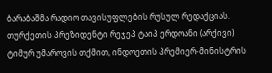ბარაბაშმა რადიო თავისუფლების რუსულ რედაქციას. თურქეთის პრეზიდენტი რეჯეპ ტაიპ ერდოანი (არქივი) ტიმურ უმაროვის თქმით, ინდოეთის პრემიერ-მინისტრის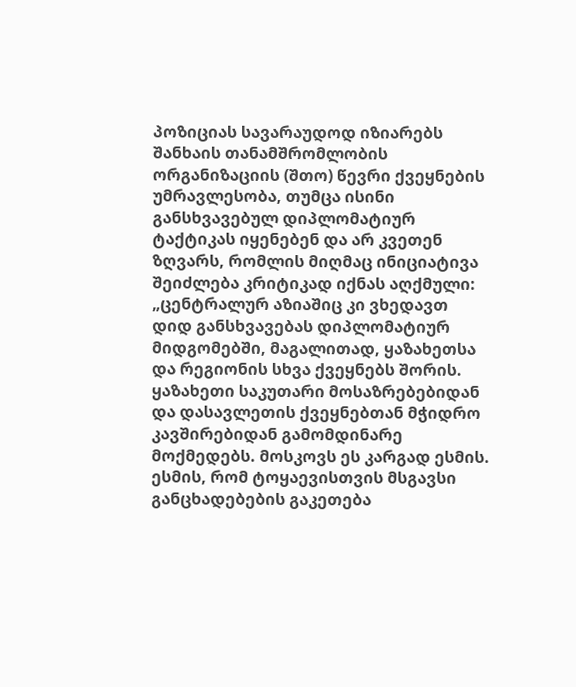პოზიციას სავარაუდოდ იზიარებს შანხაის თანამშრომლობის ორგანიზაციის (შთო) წევრი ქვეყნების უმრავლესობა, თუმცა ისინი განსხვავებულ დიპლომატიურ ტაქტიკას იყენებენ და არ კვეთენ ზღვარს, რომლის მიღმაც ინიციატივა შეიძლება კრიტიკად იქნას აღქმული: „ცენტრალურ აზიაშიც კი ვხედავთ დიდ განსხვავებას დიპლომატიურ მიდგომებში, მაგალითად, ყაზახეთსა და რეგიონის სხვა ქვეყნებს შორის. ყაზახეთი საკუთარი მოსაზრებებიდან და დასავლეთის ქვეყნებთან მჭიდრო კავშირებიდან გამომდინარე მოქმედებს. მოსკოვს ეს კარგად ესმის. ესმის, რომ ტოყაევისთვის მსგავსი განცხადებების გაკეთება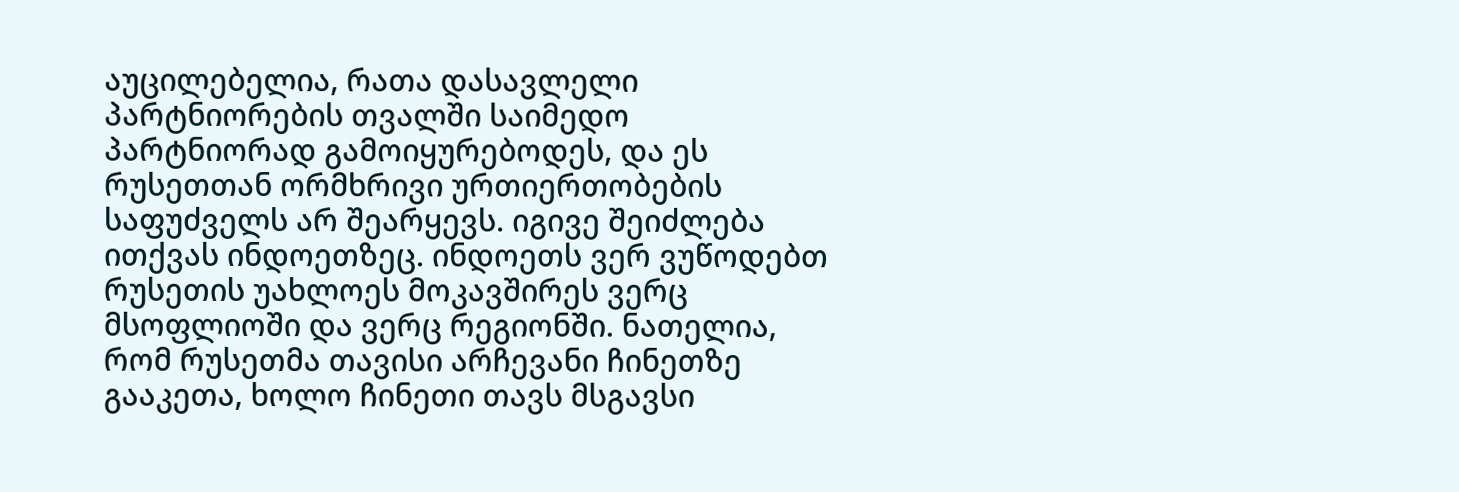აუცილებელია, რათა დასავლელი პარტნიორების თვალში საიმედო პარტნიორად გამოიყურებოდეს, და ეს რუსეთთან ორმხრივი ურთიერთობების საფუძველს არ შეარყევს. იგივე შეიძლება ითქვას ინდოეთზეც. ინდოეთს ვერ ვუწოდებთ რუსეთის უახლოეს მოკავშირეს ვერც მსოფლიოში და ვერც რეგიონში. ნათელია, რომ რუსეთმა თავისი არჩევანი ჩინეთზე გააკეთა, ხოლო ჩინეთი თავს მსგავსი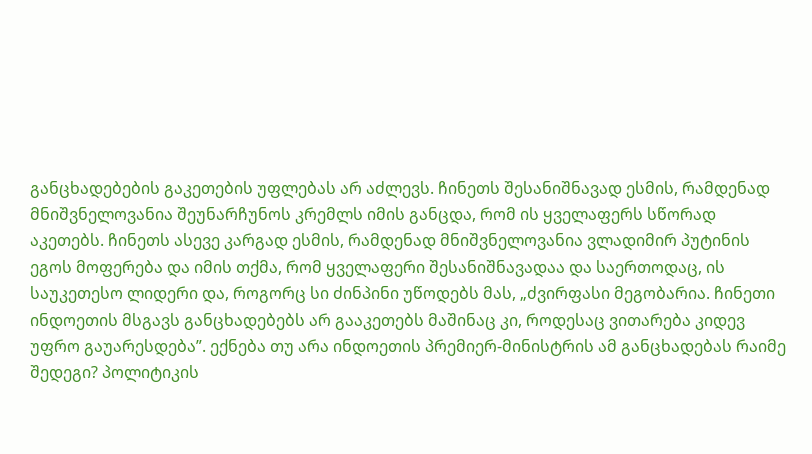განცხადებების გაკეთების უფლებას არ აძლევს. ჩინეთს შესანიშნავად ესმის, რამდენად მნიშვნელოვანია შეუნარჩუნოს კრემლს იმის განცდა, რომ ის ყველაფერს სწორად აკეთებს. ჩინეთს ასევე კარგად ესმის, რამდენად მნიშვნელოვანია ვლადიმირ პუტინის ეგოს მოფერება და იმის თქმა, რომ ყველაფერი შესანიშნავადაა და საერთოდაც, ის საუკეთესო ლიდერი და, როგორც სი ძინპინი უწოდებს მას, „ძვირფასი მეგობარია. ჩინეთი ინდოეთის მსგავს განცხადებებს არ გააკეთებს მაშინაც კი, როდესაც ვითარება კიდევ უფრო გაუარესდება”. ექნება თუ არა ინდოეთის პრემიერ-მინისტრის ამ განცხადებას რაიმე შედეგი? პოლიტიკის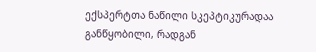ექსპერტთა ნაწილი სკეპტიკურადაა განწყობილი, რადგან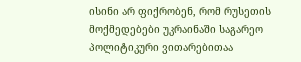ისინი არ ფიქრობენ, რომ რუსეთის მოქმედებები უკრაინაში საგარეო პოლიტიკური ვითარებითაა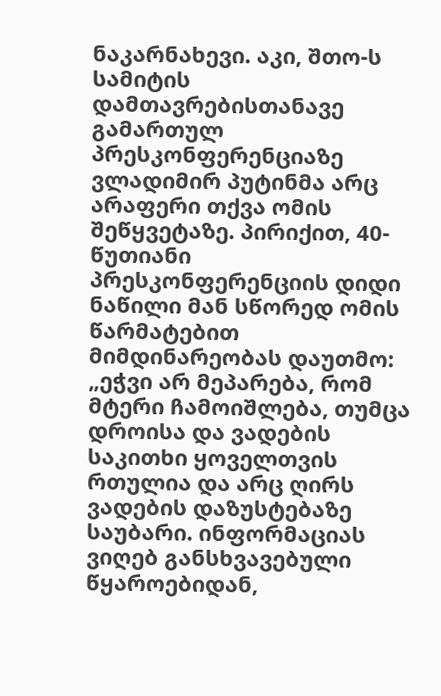ნაკარნახევი. აკი, შთო-ს სამიტის დამთავრებისთანავე გამართულ პრესკონფერენციაზე ვლადიმირ პუტინმა არც არაფერი თქვა ომის შეწყვეტაზე. პირიქით, 40-წუთიანი პრესკონფერენციის დიდი ნაწილი მან სწორედ ომის წარმატებით მიმდინარეობას დაუთმო: „ეჭვი არ მეპარება, რომ მტერი ჩამოიშლება, თუმცა დროისა და ვადების საკითხი ყოველთვის რთულია და არც ღირს ვადების დაზუსტებაზე საუბარი. ინფორმაციას ვიღებ განსხვავებული წყაროებიდან,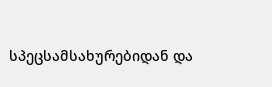სპეცსამსახურებიდან და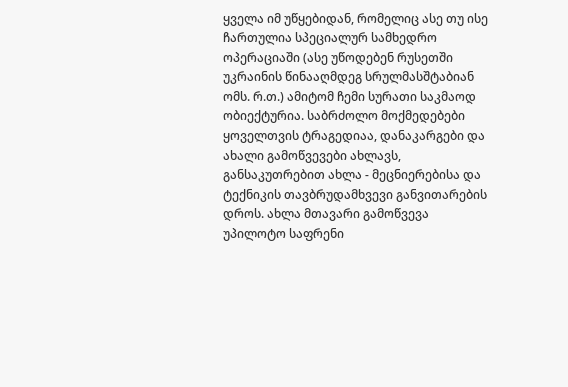ყველა იმ უწყებიდან, რომელიც ასე თუ ისე ჩართულია სპეციალურ სამხედრო ოპერაციაში (ასე უწოდებენ რუსეთში უკრაინის წინააღმდეგ სრულმასშტაბიან ომს. რ.თ.) ამიტომ ჩემი სურათი საკმაოდ ობიექტურია. საბრძოლო მოქმედებები ყოველთვის ტრაგედიაა, დანაკარგები და ახალი გამოწვევები ახლავს, განსაკუთრებით ახლა - მეცნიერებისა და ტექნიკის თავბრუდამხვევი განვითარების დროს. ახლა მთავარი გამოწვევა უპილოტო საფრენი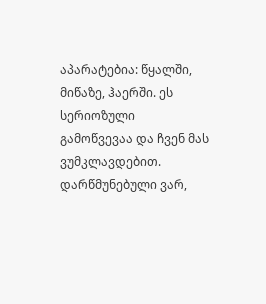აპარატებია: წყალში, მიწაზე, ჰაერში. ეს სერიოზული გამოწვევაა და ჩვენ მას ვუმკლავდებით. დარწმუნებული ვარ,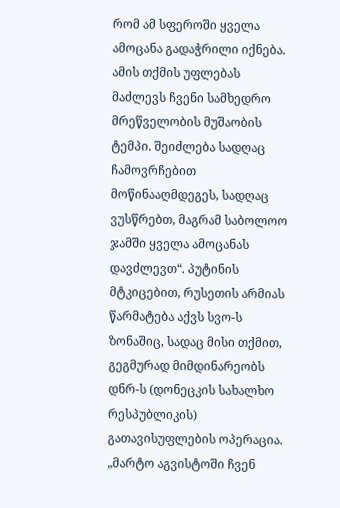რომ ამ სფეროში ყველა ამოცანა გადაჭრილი იქნება. ამის თქმის უფლებას მაძლევს ჩვენი სამხედრო მრეწველობის მუშაობის ტემპი. შეიძლება სადღაც ჩამოვრჩებით მოწინააღმდეგეს, სადღაც ვუსწრებთ, მაგრამ საბოლოო ჯამში ყველა ამოცანას დავძლევთ“. პუტინის მტკიცებით, რუსეთის არმიას წარმატება აქვს სვო-ს ზონაშიც, სადაც მისი თქმით, გეგმურად მიმდინარეობს დნრ-ს (დონეცკის სახალხო რესპუბლიკის) გათავისუფლების ოპერაცია. „მარტო აგვისტოში ჩვენ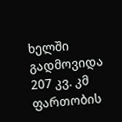ხელში გადმოვიდა 207 კვ. კმ ფართობის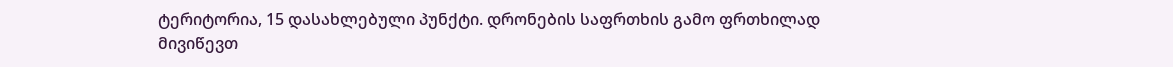ტერიტორია, 15 დასახლებული პუნქტი. დრონების საფრთხის გამო ფრთხილად მივიწევთ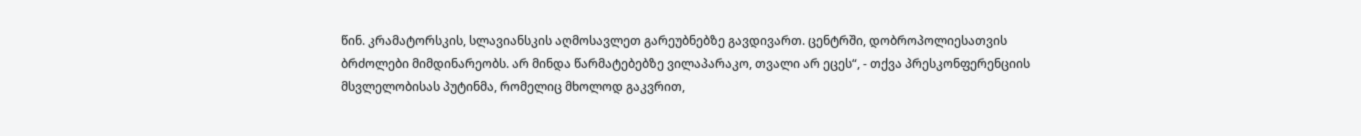წინ. კრამატორსკის, სლავიანსკის აღმოსავლეთ გარეუბნებზე გავდივართ. ცენტრში, დობროპოლიესათვის ბრძოლები მიმდინარეობს. არ მინდა წარმატებებზე ვილაპარაკო, თვალი არ ეცეს“, - თქვა პრესკონფერენციის მსვლელობისას პუტინმა, რომელიც მხოლოდ გაკვრით,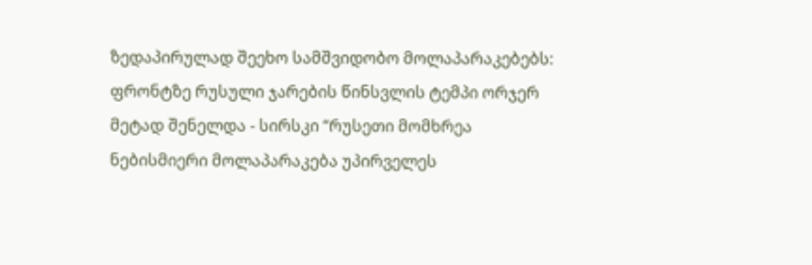ზედაპირულად შეეხო სამშვიდობო მოლაპარაკებებს: ფრონტზე რუსული ჯარების წინსვლის ტემპი ორჯერ მეტად შენელდა - სირსკი “რუსეთი მომხრეა ნებისმიერი მოლაპარაკება უპირველეს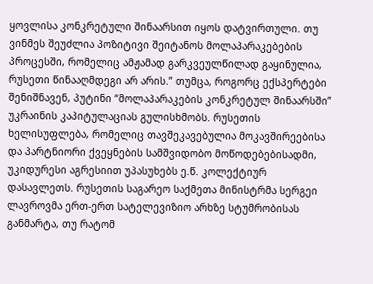ყოვლისა კონკრეტული შინაარსით იყოს დატვირთული. თუ ვინმეს შეუძლია პოზიტივი შეიტანოს მოლაპარაკებების პროცესში, რომელიც ამჟამად გარკვეულწილად გაყინულია, რუსეთი წინააღმდეგი არ არის.” თუმცა, როგორც ექსპერტები შენიშნავენ, პუტინი “მოლაპარაკების კონკრეტულ შინაარსში” უკრაინის კაპიტულაციას გულისხმობს. რუსეთის ხელისუფლება, რომელიც თავშეკავებულია მოკავშირეებისა და პარტნიორი ქვეყნების სამშვიდობო მოწოდებებისადმი, უკიდურესი აგრესიით უპასუხებს ე.წ. კოლექტიურ დასავლეთს. რუსეთის საგარეო საქმეთა მინისტრმა სერგეი ლავროვმა ერთ-ერთ სატელევიზიო არხზე სტუმრობისას განმარტა, თუ რატომ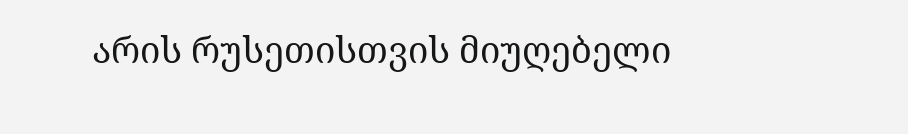არის რუსეთისთვის მიუღებელი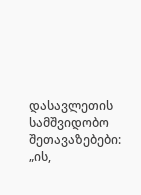დასავლეთის სამშვიდობო შეთავაზებები: „ის,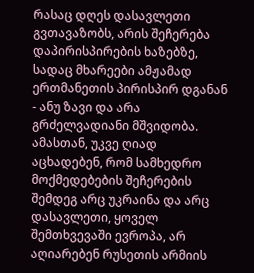რასაც დღეს დასავლეთი გვთავაზობს, არის შეჩერება დაპირისპირების ხაზებზე, სადაც მხარეები ამჟამად ერთმანეთის პირისპირ დგანან - ანუ ზავი და არა გრძელვადიანი მშვიდობა. ამასთან, უკვე ღიად აცხადებენ, რომ სამხედრო მოქმედებების შეჩერების შემდეგ არც უკრაინა და არც დასავლეთი, ყოველ შემთხვევაში ევროპა, არ აღიარებენ რუსეთის არმიის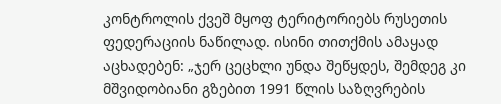კონტროლის ქვეშ მყოფ ტერიტორიებს რუსეთის ფედერაციის ნაწილად. ისინი თითქმის ამაყად აცხადებენ: „ჯერ ცეცხლი უნდა შეწყდეს, შემდეგ კი მშვიდობიანი გზებით 1991 წლის საზღვრების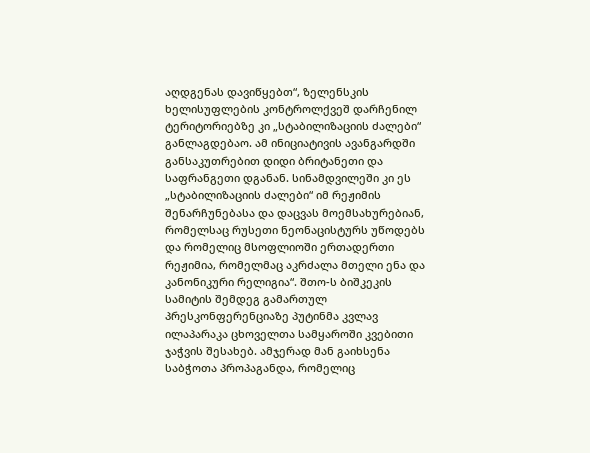აღდგენას დავიწყებთ“, ზელენსკის ხელისუფლების კონტროლქვეშ დარჩენილ ტერიტორიებზე კი „სტაბილიზაციის ძალები“ განლაგდებაო. ამ ინიციატივის ავანგარდში განსაკუთრებით დიდი ბრიტანეთი და საფრანგეთი დგანან. სინამდვილეში კი ეს „სტაბილიზაციის ძალები“ იმ რეჟიმის შენარჩუნებასა და დაცვას მოემსახურებიან, რომელსაც რუსეთი ნეონაცისტურს უწოდებს და რომელიც მსოფლიოში ერთადერთი რეჟიმია, რომელმაც აკრძალა მთელი ენა და კანონიკური რელიგია“. შთო-ს ბიშკეკის სამიტის შემდეგ გამართულ პრესკონფერენციაზე პუტინმა კვლავ ილაპარაკა ცხოველთა სამყაროში კვებითი ჯაჭვის შესახებ. ამჯერად მან გაიხსენა საბჭოთა პროპაგანდა, რომელიც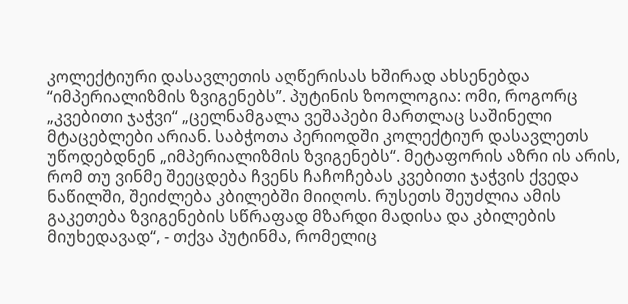კოლექტიური დასავლეთის აღწერისას ხშირად ახსენებდა “იმპერიალიზმის ზვიგენებს”. პუტინის ზოოლოგია: ომი, როგორც „კვებითი ჯაჭვი“ „ცელნამგალა ვეშაპები მართლაც საშინელი მტაცებლები არიან. საბჭოთა პერიოდში კოლექტიურ დასავლეთს უწოდებდნენ „იმპერიალიზმის ზვიგენებს“. მეტაფორის აზრი ის არის, რომ თუ ვინმე შეეცდება ჩვენს ჩაჩოჩებას კვებითი ჯაჭვის ქვედა ნაწილში, შეიძლება კბილებში მიიღოს. რუსეთს შეუძლია ამის გაკეთება ზვიგენების სწრაფად მზარდი მადისა და კბილების მიუხედავად“, - თქვა პუტინმა, რომელიც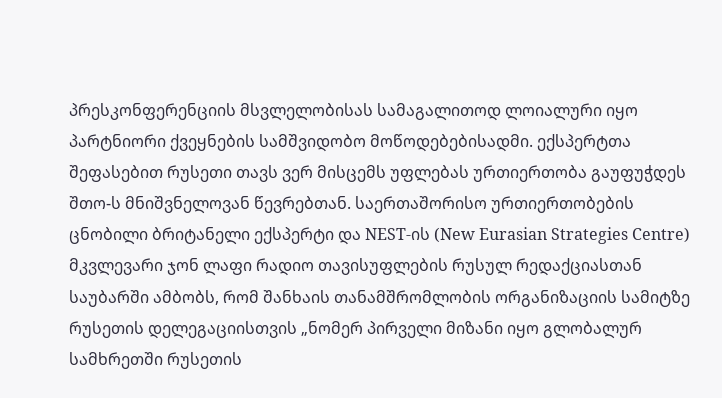პრესკონფერენციის მსვლელობისას სამაგალითოდ ლოიალური იყო პარტნიორი ქვეყნების სამშვიდობო მოწოდებებისადმი. ექსპერტთა შეფასებით რუსეთი თავს ვერ მისცემს უფლებას ურთიერთობა გაუფუჭდეს შთო-ს მნიშვნელოვან წევრებთან. საერთაშორისო ურთიერთობების ცნობილი ბრიტანელი ექსპერტი და NEST-ის (New Eurasian Strategies Centre) მკვლევარი ჯონ ლაფი რადიო თავისუფლების რუსულ რედაქციასთან საუბარში ამბობს, რომ შანხაის თანამშრომლობის ორგანიზაციის სამიტზე რუსეთის დელეგაციისთვის „ნომერ პირველი მიზანი იყო გლობალურ სამხრეთში რუსეთის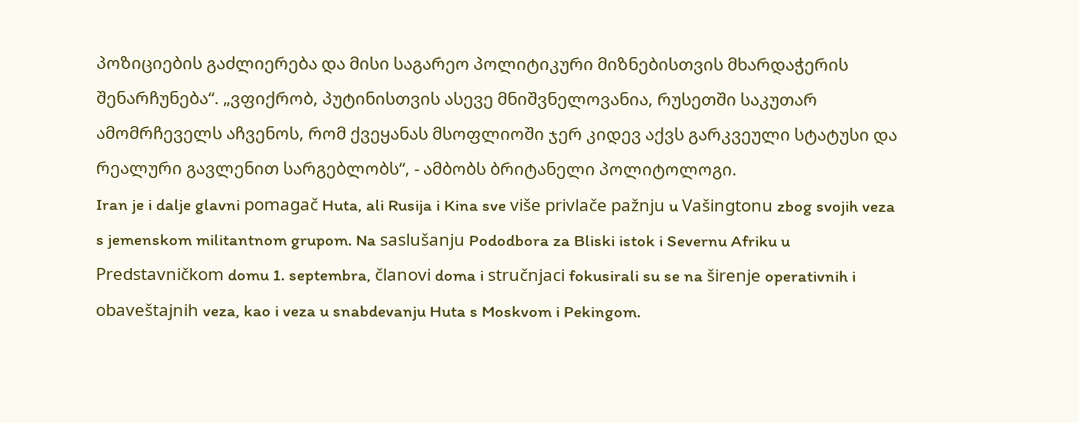პოზიციების გაძლიერება და მისი საგარეო პოლიტიკური მიზნებისთვის მხარდაჭერის შენარჩუნება“. „ვფიქრობ, პუტინისთვის ასევე მნიშვნელოვანია, რუსეთში საკუთარ ამომრჩეველს აჩვენოს, რომ ქვეყანას მსოფლიოში ჯერ კიდევ აქვს გარკვეული სტატუსი და რეალური გავლენით სარგებლობს“, - ამბობს ბრიტანელი პოლიტოლოგი.
Iran je i dalje glavni pomagač Huta, ali Rusija i Kina sve više privlače pažnju u Vašingtonu zbog svojih veza s jemenskom militantnom grupom. Na saslušanju Pododbora za Bliski istok i Severnu Afriku u Predstavničkom domu 1. septembra, članovi doma i stručnjaci fokusirali su se na širenje operativnih i obaveštajnih veza, kao i veza u snabdevanju Huta s Moskvom i Pekingom.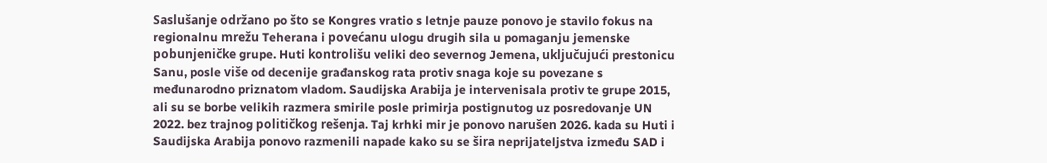Saslušanje održano po što se Kongres vratio s letnje pauze ponovo je stavilo fokus na regionalnu mrežu Teherana i povećanu ulogu drugih sila u pomaganju jemenske pobunjeničke grupe. Huti kontrolišu veliki deo severnog Jemena, uključujući prestonicu Sanu, posle više od decenije građanskog rata protiv snaga koje su povezane s međunarodno priznatom vladom. Saudijska Arabija je intervenisala protiv te grupe 2015, ali su se borbe velikih razmera smirile posle primirja postignutog uz posredovanje UN 2022. bez trajnog političkog rešenja. Taj krhki mir je ponovo narušen 2026. kada su Huti i Saudijska Arabija ponovo razmenili napade kako su se šira neprijateljstva između SAD i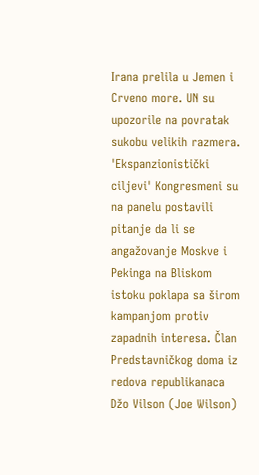Irana prelila u Jemen i Crveno more. UN su upozorile na povratak sukobu velikih razmera. 'Ekspanzionistički ciljevi' Kongresmeni su na panelu postavili pitanje da li se angažovanje Moskve i Pekinga na Bliskom istoku poklapa sa širom kampanjom protiv zapadnih interesa. Član Predstavničkog doma iz redova republikanaca Džo Vilson (Joe Wilson)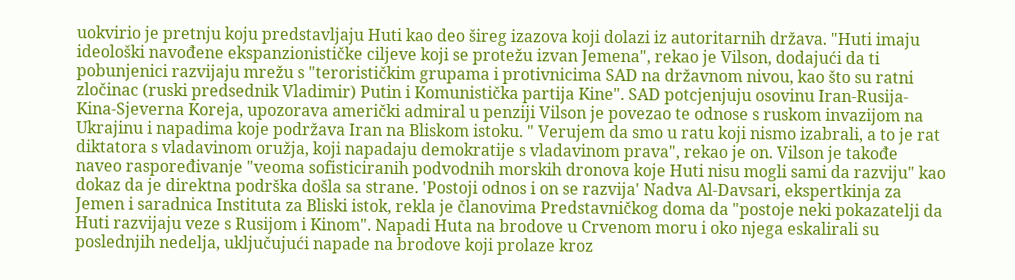uokvirio je pretnju koju predstavljaju Huti kao deo šireg izazova koji dolazi iz autoritarnih država. "Huti imaju ideološki navođene ekspanzionističke ciljeve koji se protežu izvan Jemena", rekao je Vilson, dodajući da ti pobunjenici razvijaju mrežu s "terorističkim grupama i protivnicima SAD na državnom nivou, kao što su ratni zločinac (ruski predsednik Vladimir) Putin i Komunistička partija Kine". SAD potcjenjuju osovinu Iran-Rusija-Kina-Sjeverna Koreja, upozorava američki admiral u penziji Vilson je povezao te odnose s ruskom invazijom na Ukrajinu i napadima koje podržava Iran na Bliskom istoku. " Verujem da smo u ratu koji nismo izabrali, a to je rat diktatora s vladavinom oružja, koji napadaju demokratije s vladavinom prava", rekao je on. Vilson je takođe naveo raspoređivanje "veoma sofisticiranih podvodnih morskih dronova koje Huti nisu mogli sami da razviju" kao dokaz da je direktna podrška došla sa strane. 'Postoji odnos i on se razvija' Nadva Al-Davsari, ekspertkinja za Jemen i saradnica Instituta za Bliski istok, rekla je članovima Predstavničkog doma da "postoje neki pokazatelji da Huti razvijaju veze s Rusijom i Kinom". Napadi Huta na brodove u Crvenom moru i oko njega eskalirali su poslednjih nedelja, uključujući napade na brodove koji prolaze kroz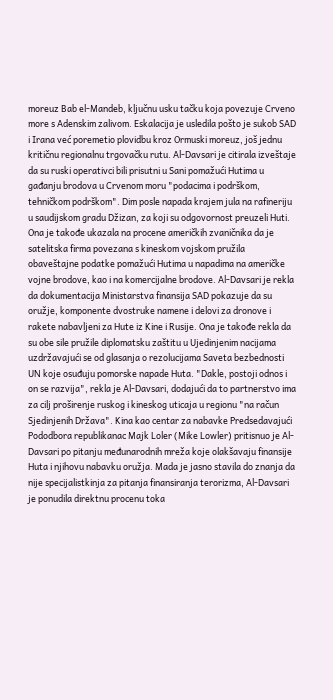moreuz Bab el-Mandeb, ključnu usku tačku koja povezuje Crveno more s Adenskim zalivom. Eskalacija je usledila pošto je sukob SAD i Irana već poremetio plovidbu kroz Ormuski moreuz, još jednu kritičnu regionalnu trgovačku rutu. Al-Davsari je citirala izveštaje da su ruski operativci bili prisutni u Sani pomažući Hutima u gađanju brodova u Crvenom moru "podacima i podrškom, tehničkom podrškom". Dim posle napada krajem jula na rafineriju u saudijskom gradu Džizan, za koji su odgovornost preuzeli Huti. Ona je takođe ukazala na procene američkih zvaničnika da je satelitska firma povezana s kineskom vojskom pružila obaveštajne podatke pomažući Hutima u napadima na američke vojne brodove, kao i na komercijalne brodove. Al-Davsari je rekla da dokumentacija Ministarstva finansija SAD pokazuje da su oružje, komponente dvostruke namene i delovi za dronove i rakete nabavljeni za Hute iz Kine i Rusije. Ona je takođe rekla da su obe sile pružile diplomatsku zaštitu u Ujedinjenim nacijama uzdržavajući se od glasanja o rezolucijama Saveta bezbednosti UN koje osuđuju pomorske napade Huta. "Dakle, postoji odnos i on se razvija", rekla je Al-Davsari, dodajući da to partnerstvo ima za cilj proširenje ruskog i kineskog uticaja u regionu "na račun Sjedinjenih Država". Kina kao centar za nabavke Predsedavajući Pododbora republikanac Majk Loler (Mike Lowler) pritisnuo je Al-Davsari po pitanju međunarodnih mreža koje olakšavaju finansije Huta i njihovu nabavku oružja. Mada je jasno stavila do znanja da nije specijalistkinja za pitanja finansiranja terorizma, Al-Davsari je ponudila direktnu procenu toka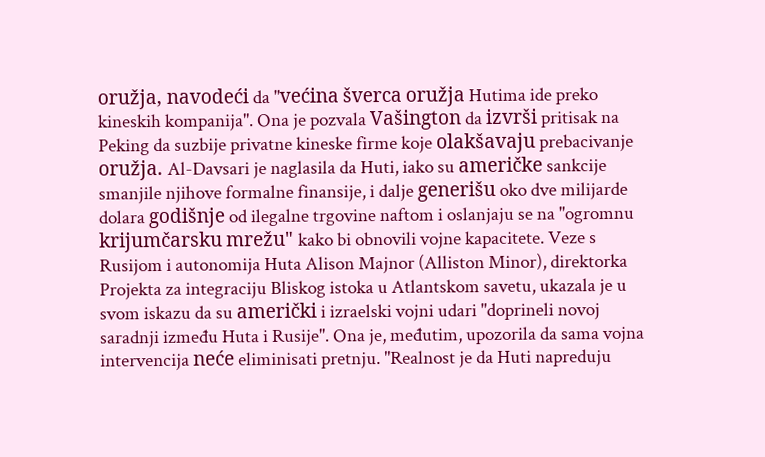oružja, navodeći da "većina šverca oružja Hutima ide preko kineskih kompanija". Ona je pozvala Vašington da izvrši pritisak na Peking da suzbije privatne kineske firme koje olakšavaju prebacivanje oružja. Al-Davsari je naglasila da Huti, iako su američke sankcije smanjile njihove formalne finansije, i dalje generišu oko dve milijarde dolara godišnje od ilegalne trgovine naftom i oslanjaju se na "ogromnu krijumčarsku mrežu" kako bi obnovili vojne kapacitete. Veze s Rusijom i autonomija Huta Alison Majnor (Alliston Minor), direktorka Projekta za integraciju Bliskog istoka u Atlantskom savetu, ukazala je u svom iskazu da su američki i izraelski vojni udari "doprineli novoj saradnji između Huta i Rusije". Ona je, međutim, upozorila da sama vojna intervencija neće eliminisati pretnju. "Realnost je da Huti napreduju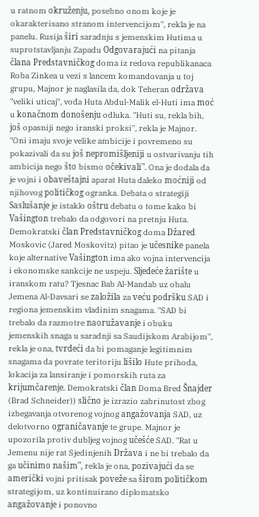u ratnom okruženju, posebno onom koje je okarakterisano stranom intervencijom", rekla je na panelu. Rusija širi saradnju s jemenskim Hutima u suprotstavljanju Zapadu Odgovarajući na pitanja člana Predstavničkog doma iz redova republikanaca Roba Zinkea u vezi s lancem komandovanja u toj grupu, Majnor je naglasila da, dok Teheran održava "veliki uticaj", vođa Huta Abdul-Malik el-Huti ima moć u konačnom donošenju odluka. "Huti su, rekla bih, još opasniji nego iranski proksi", rekla je Majnor. "Oni imaju svoje velike ambicije i povremeno su pokazivali da su još nepromišljeniji u ostvarivanju tih ambicija nego što bismo očekivali". Ona je dodala da je vojni i obaveštajni aparat Huta daleko moćniji od njihovog političkog ogranka. Debata o strategiji Saslušanje je istaklo oštru debatu o tome kako bi Vašington trebalo da odgovori na pretnju Huta. Demokratski član Predstavničkog doma Džared Moskovic (Jared Moskovitz) pitao je učesnike panela koje alternative Vašington ima ako vojna intervencija i ekonomske sankcije ne uspeju. Sljedeće žarište u iranskom ratu? Tjesnac Bab Al-Mandab uz obalu Jemena Al-Davsari se založila za veću podršku SAD i regiona jemenskim vladinim snagama. "SAD bi trebalo da razmotre naoružavanje i obuku jemenskih snaga u saradnji sa Saudijskom Arabijom", rekla je ona, tvrdeći da bi pomaganje legitimnim snagama da povrate teritoriju lišilo Hute prihoda, lokacija za lansiranje i pomorskih ruta za krijumčarenje. Demokratski član Doma Bred Šnajder (Brad Schneider)) slično je izrazio zabrinutost zbog izbegavanja otvorenog vojnog angažovanja SAD, uz delotvorno ograničavanje te grupe. Majnor je upozorila protiv dubljeg vojnog učešće SAD. "Rat u Jemenu nije rat Sjedinjenih Država i ne bi trebalo da ga učinimo našim", rekla je ona, pozivajući da se američki vojni pritisak poveže sa širom političkom strategijom, uz kontinuirano diplomatsko angažovanje i ponovno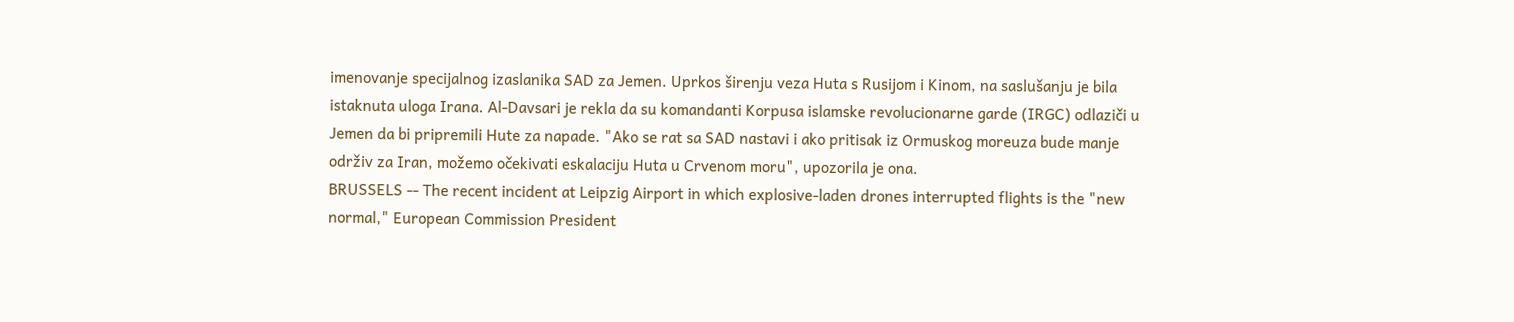imenovanje specijalnog izaslanika SAD za Jemen. Uprkos širenju veza Huta s Rusijom i Kinom, na saslušanju je bila istaknuta uloga Irana. Al-Davsari je rekla da su komandanti Korpusa islamske revolucionarne garde (IRGC) odlaziči u Jemen da bi pripremili Hute za napade. "Ako se rat sa SAD nastavi i ako pritisak iz Ormuskog moreuza bude manje održiv za Iran, možemo očekivati eskalaciju Huta u Crvenom moru", upozorila je ona.
BRUSSELS -- The recent incident at Leipzig Airport in which explosive-laden drones interrupted flights is the "new normal," European Commission President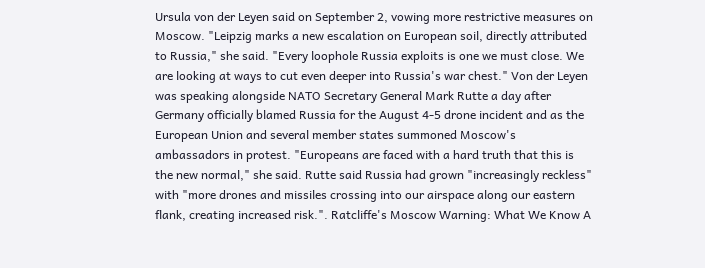Ursula von der Leyen said on September 2, vowing more restrictive measures on Moscow. "Leipzig marks a new escalation on European soil, directly attributed to Russia," she said. "Every loophole Russia exploits is one we must close. We are looking at ways to cut even deeper into Russia's war chest." Von der Leyen was speaking alongside NATO Secretary General Mark Rutte a day after Germany officially blamed Russia for the August 4-5 drone incident and as the European Union and several member states summoned Moscow's ambassadors in protest. "Europeans are faced with a hard truth that this is the new normal," she said. Rutte said Russia had grown "increasingly reckless" with "more drones and missiles crossing into our airspace along our eastern flank, creating increased risk.". Ratcliffe's Moscow Warning: What We Know A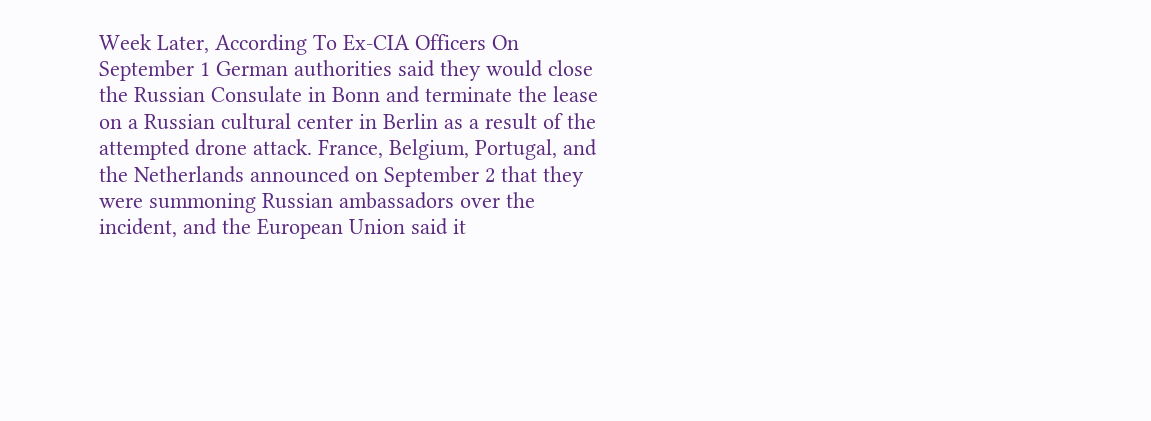Week Later, According To Ex-CIA Officers On September 1 German authorities said they would close the Russian Consulate in Bonn and terminate the lease on a Russian cultural center in Berlin as a result of the attempted drone attack. France, Belgium, Portugal, and the Netherlands announced on September 2 that they were summoning Russian ambassadors over the incident, and the European Union said it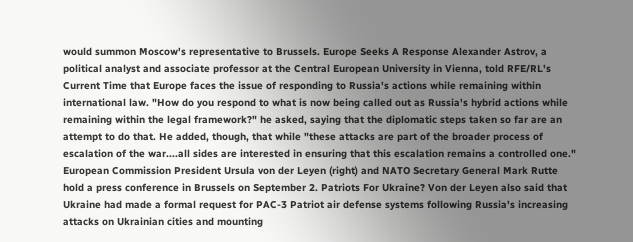would summon Moscow's representative to Brussels. Europe Seeks A Response Alexander Astrov, a political analyst and associate professor at the Central European University in Vienna, told RFE/RL's Current Time that Europe faces the issue of responding to Russia's actions while remaining within international law. "How do you respond to what is now being called out as Russia's hybrid actions while remaining within the legal framework?" he asked, saying that the diplomatic steps taken so far are an attempt to do that. He added, though, that while "these attacks are part of the broader process of escalation of the war....all sides are interested in ensuring that this escalation remains a controlled one." European Commission President Ursula von der Leyen (right) and NATO Secretary General Mark Rutte hold a press conference in Brussels on September 2. Patriots For Ukraine? Von der Leyen also said that Ukraine had made a formal request for PAC-3 Patriot air defense systems following Russia's increasing attacks on Ukrainian cities and mounting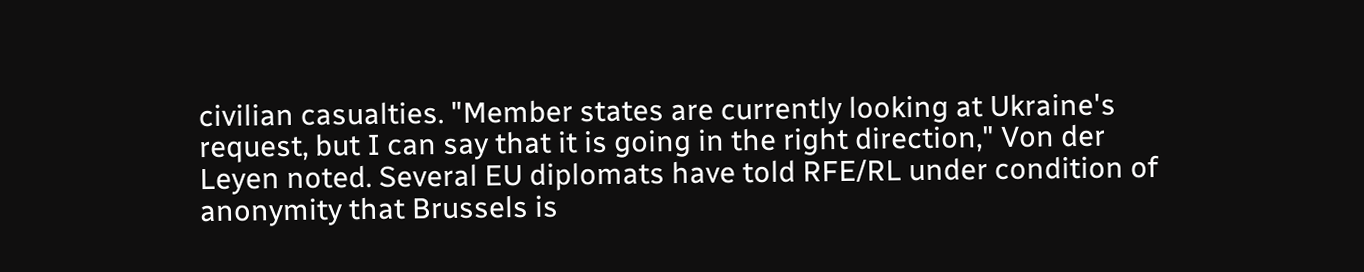civilian casualties. "Member states are currently looking at Ukraine's request, but I can say that it is going in the right direction," Von der Leyen noted. Several EU diplomats have told RFE/RL under condition of anonymity that Brussels is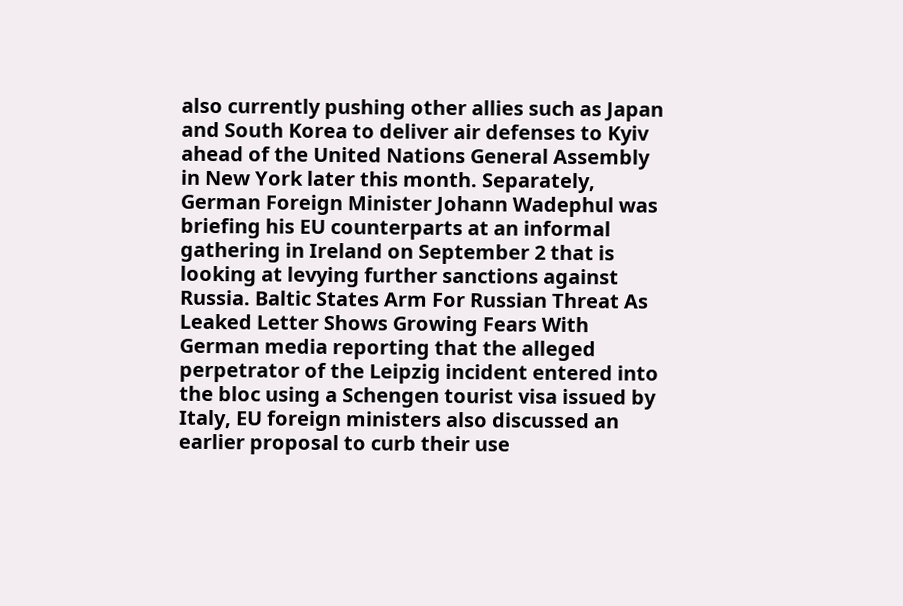also currently pushing other allies such as Japan and South Korea to deliver air defenses to Kyiv ahead of the United Nations General Assembly in New York later this month. Separately, German Foreign Minister Johann Wadephul was briefing his EU counterparts at an informal gathering in Ireland on September 2 that is looking at levying further sanctions against Russia. Baltic States Arm For Russian Threat As Leaked Letter Shows Growing Fears With German media reporting that the alleged perpetrator of the Leipzig incident entered into the bloc using a Schengen tourist visa issued by Italy, EU foreign ministers also discussed an earlier proposal to curb their use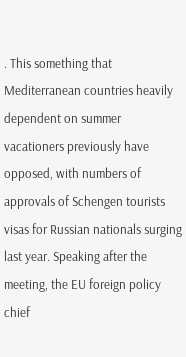. This something that Mediterranean countries heavily dependent on summer vacationers previously have opposed, with numbers of approvals of Schengen tourists visas for Russian nationals surging last year. Speaking after the meeting, the EU foreign policy chief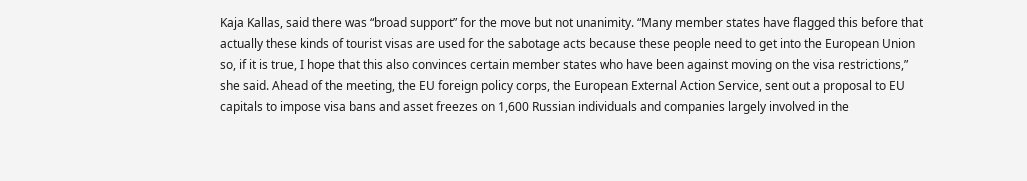Kaja Kallas, said there was “broad support” for the move but not unanimity. “Many member states have flagged this before that actually these kinds of tourist visas are used for the sabotage acts because these people need to get into the European Union so, if it is true, I hope that this also convinces certain member states who have been against moving on the visa restrictions,” she said. Ahead of the meeting, the EU foreign policy corps, the European External Action Service, sent out a proposal to EU capitals to impose visa bans and asset freezes on 1,600 Russian individuals and companies largely involved in the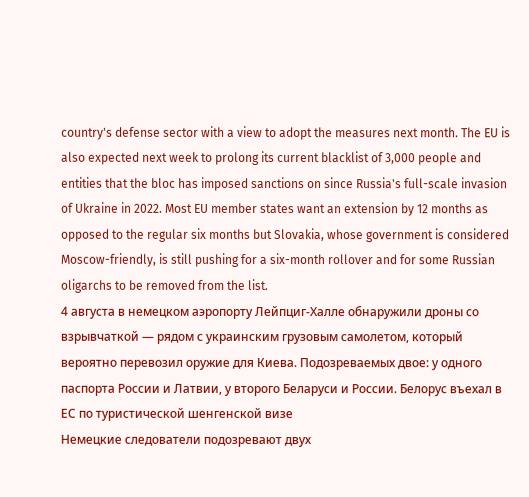country's defense sector with a view to adopt the measures next month. The EU is also expected next week to prolong its current blacklist of 3,000 people and entities that the bloc has imposed sanctions on since Russia's full-scale invasion of Ukraine in 2022. Most EU member states want an extension by 12 months as opposed to the regular six months but Slovakia, whose government is considered Moscow-friendly, is still pushing for a six-month rollover and for some Russian oligarchs to be removed from the list.
4 августа в немецком аэропорту Лейпциг-Халле обнаружили дроны со взрывчаткой — рядом с украинским грузовым самолетом, который вероятно перевозил оружие для Киева. Подозреваемых двое: у одного паспорта России и Латвии, у второго Беларуси и России. Белорус въехал в ЕС по туристической шенгенской визе
Немецкие следователи подозревают двух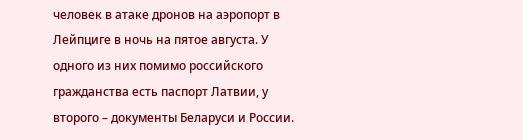человек в атаке дронов на аэропорт в Лейпциге в ночь на пятое августа. У одного из них помимо российского гражданства есть паспорт Латвии, у второго – документы Беларуси и России.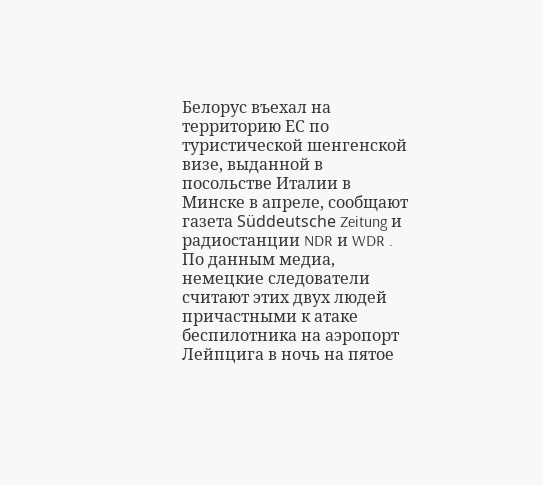Белорус въехал на территорию ЕС по туристической шенгенской визе, выданной в посольстве Италии в Минске в апреле, сообщают газета Süddeutsche Zeitung и радиостанции NDR и WDR . По данным медиа, немецкие следователи считают этих двух людей причастными к атаке беспилотника на аэропорт Лейпцига в ночь на пятое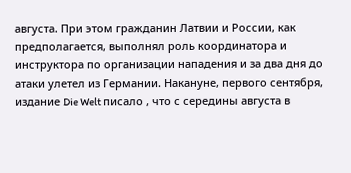августа. При этом гражданин Латвии и России, как предполагается, выполнял роль координатора и инструктора по организации нападения и за два дня до атаки улетел из Германии. Накануне, первого сентября, издание Die Welt писало , что с середины августа в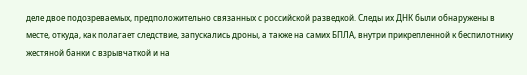деле двое подозреваемых, предположительно связанных с российской разведкой. Следы их ДНК были обнаружены в месте, откуда, как полагает следствие, запускались дроны, а также на самих БПЛА, внутри прикрепленной к беспилотнику жестяной банки с взрывчаткой и на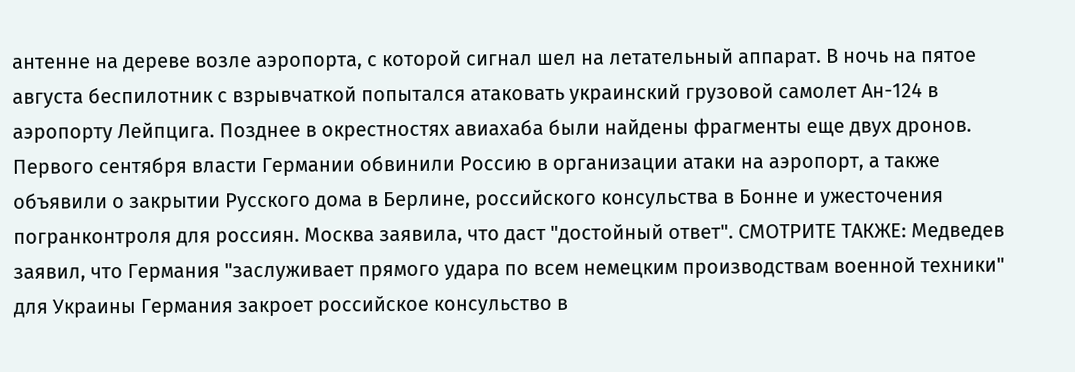антенне на дереве возле аэропорта, с которой сигнал шел на летательный аппарат. В ночь на пятое августа беспилотник с взрывчаткой попытался атаковать украинский грузовой самолет Ан-124 в аэропорту Лейпцига. Позднее в окрестностях авиахаба были найдены фрагменты еще двух дронов. Первого сентября власти Германии обвинили Россию в организации атаки на аэропорт, а также объявили о закрытии Русского дома в Берлине, российского консульства в Бонне и ужесточения погранконтроля для россиян. Москва заявила, что даст "достойный ответ". СМОТРИТЕ ТАКЖЕ: Медведев заявил, что Германия "заслуживает прямого удара по всем немецким производствам военной техники" для Украины Германия закроет российское консульство в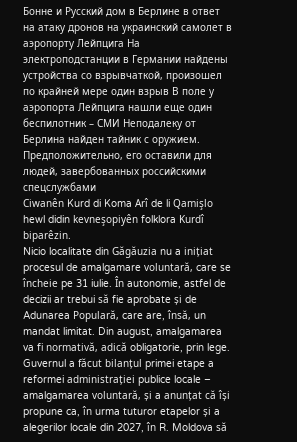Бонне и Русский дом в Берлине в ответ на атаку дронов на украинский самолет в аэропорту Лейпцига На электроподстанции в Германии найдены устройства со взрывчаткой, произошел по крайней мере один взрыв В поле у аэропорта Лейпцига нашли еще один беспилотник – СМИ Неподалеку от Берлина найден тайник с оружием. Предположительно, его оставили для людей, завербованных российскими спецслужбами
Ciwanên Kurd di Koma Arî de li Qamişlo hewl didin kevneşopiyên folklora Kurdî biparêzin.
Nicio localitate din Găgăuzia nu a inițiat procesul de amalgamare voluntară, care se încheie pe 31 iulie. În autonomie, astfel de decizii ar trebui să fie aprobate și de Adunarea Populară, care are, însă, un mandat limitat. Din august, amalgamarea va fi normativă, adică obligatorie, prin lege.
Guvernul a făcut bilanțul primei etape a reformei administrației publice locale – amalgamarea voluntară, și a anunțat că își propune ca, în urma tuturor etapelor și a alegerilor locale din 2027, în R. Moldova să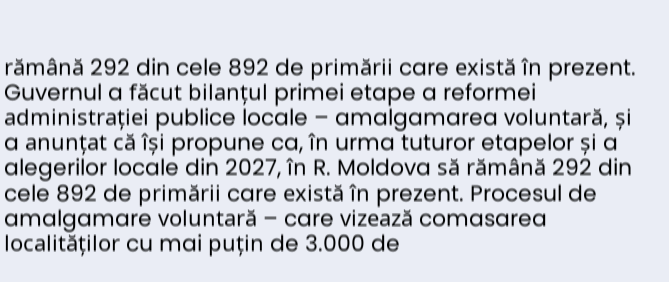rămână 292 din cele 892 de primării care există în prezent.
Guvernul a făcut bilanțul primei etape a reformei administrației publice locale – amalgamarea voluntară, și a anunțat că își propune ca, în urma tuturor etapelor și a alegerilor locale din 2027, în R. Moldova să rămână 292 din cele 892 de primării care există în prezent. Procesul de amalgamare voluntară – care vizează comasarea localităților cu mai puțin de 3.000 de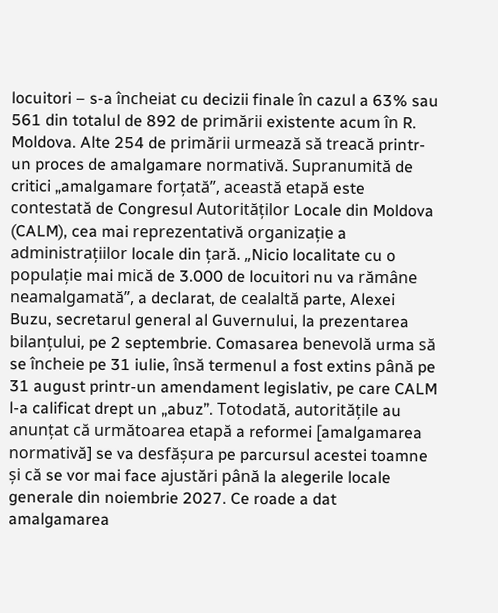locuitori – s-a încheiat cu decizii finale în cazul a 63% sau 561 din totalul de 892 de primării existente acum în R. Moldova. Alte 254 de primării urmează să treacă printr-un proces de amalgamare normativă. Supranumită de critici „amalgamare forțată”, această etapă este contestată de Congresul Autorităților Locale din Moldova (CALM), cea mai reprezentativă organizație a administrațiilor locale din țară. „Nicio localitate cu o populație mai mică de 3.000 de locuitori nu va rămâne neamalgamată”, a declarat, de cealaltă parte, Alexei Buzu, secretarul general al Guvernului, la prezentarea bilanțului, pe 2 septembrie. Comasarea benevolă urma să se încheie pe 31 iulie, însă termenul a fost extins până pe 31 august printr-un amendament legislativ, pe care CALM l-a calificat drept un „abuz”. Totodată, autoritățile au anunțat că următoarea etapă a reformei [amalgamarea normativă] se va desfășura pe parcursul acestei toamne și că se vor mai face ajustări până la alegerile locale generale din noiembrie 2027. Ce roade a dat amalgamarea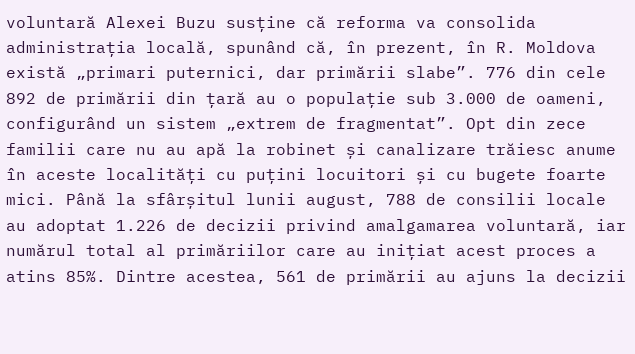voluntară Alexei Buzu susține că reforma va consolida administrația locală, spunând că, în prezent, în R. Moldova există „primari puternici, dar primării slabe”. 776 din cele 892 de primării din țară au o populație sub 3.000 de oameni, configurând un sistem „extrem de fragmentat”. Opt din zece familii care nu au apă la robinet și canalizare trăiesc anume în aceste localități cu puțini locuitori și cu bugete foarte mici. Până la sfârșitul lunii august, 788 de consilii locale au adoptat 1.226 de decizii privind amalgamarea voluntară, iar numărul total al primăriilor care au inițiat acest proces a atins 85%. Dintre acestea, 561 de primării au ajuns la decizii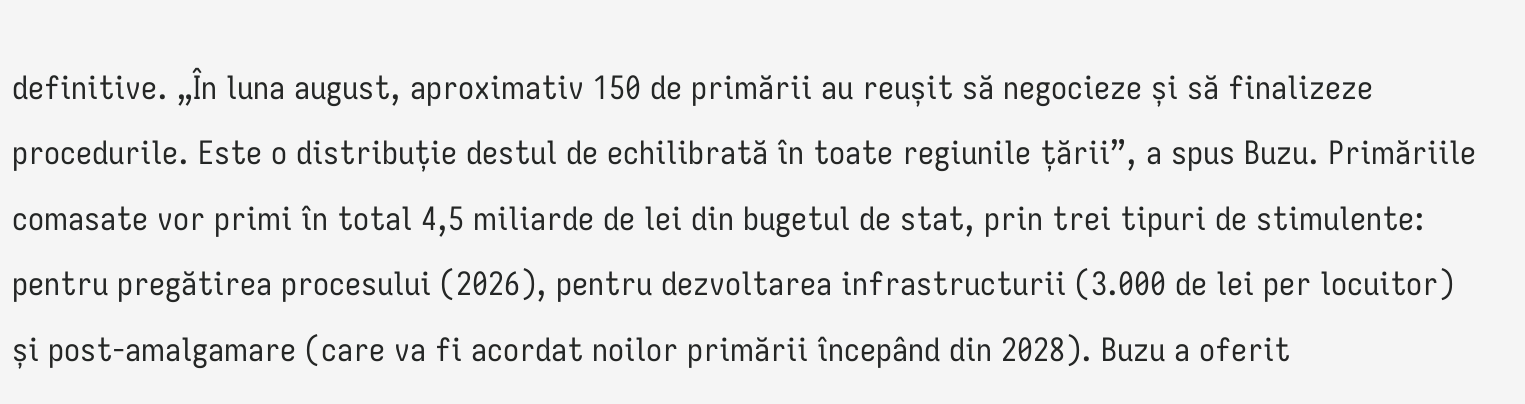definitive. „În luna august, aproximativ 150 de primării au reușit să negocieze și să finalizeze procedurile. Este o distribuție destul de echilibrată în toate regiunile țării”, a spus Buzu. Primăriile comasate vor primi în total 4,5 miliarde de lei din bugetul de stat, prin trei tipuri de stimulente: pentru pregătirea procesului (2026), pentru dezvoltarea infrastructurii (3.000 de lei per locuitor) și post-amalgamare (care va fi acordat noilor primării începând din 2028). Buzu a oferit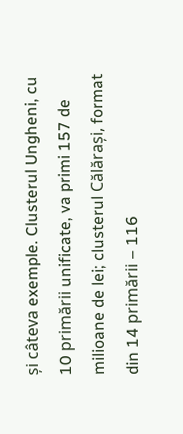și câteva exemple. Clusterul Ungheni, cu 10 primării unificate, va primi 157 de milioane de lei; clusterul Călărași, format din 14 primării – 116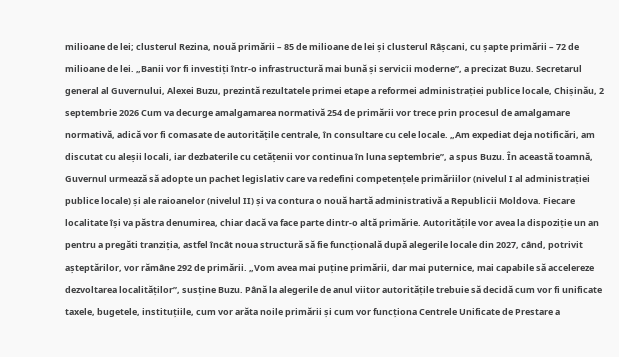milioane de lei; clusterul Rezina, nouă primării – 85 de milioane de lei și clusterul Râșcani, cu șapte primării – 72 de milioane de lei. „Banii vor fi investiți într-o infrastructură mai bună și servicii moderne”, a precizat Buzu. Secretarul general al Guvernului, Alexei Buzu, prezintă rezultatele primei etape a reformei administrației publice locale, Chișinău, 2 septembrie 2026 Cum va decurge amalgamarea normativă 254 de primării vor trece prin procesul de amalgamare normativă, adică vor fi comasate de autoritățile centrale, în consultare cu cele locale. „Am expediat deja notificări, am discutat cu aleșii locali, iar dezbaterile cu cetățenii vor continua în luna septembrie”, a spus Buzu. În această toamnă, Guvernul urmează să adopte un pachet legislativ care va redefini competențele primăriilor (nivelul I al administrației publice locale) și ale raioanelor (nivelul II) și va contura o nouă hartă administrativă a Republicii Moldova. Fiecare localitate își va păstra denumirea, chiar dacă va face parte dintr-o altă primărie. Autoritățile vor avea la dispoziție un an pentru a pregăti tranziția, astfel încât noua structură să fie funcțională după alegerile locale din 2027, când, potrivit așteptărilor, vor rămâne 292 de primării. „Vom avea mai puține primării, dar mai puternice, mai capabile să accelereze dezvoltarea localităților”, susține Buzu. Până la alegerile de anul viitor autoritățile trebuie să decidă cum vor fi unificate taxele, bugetele, instituțiile, cum vor arăta noile primării și cum vor funcționa Centrele Unificate de Prestare a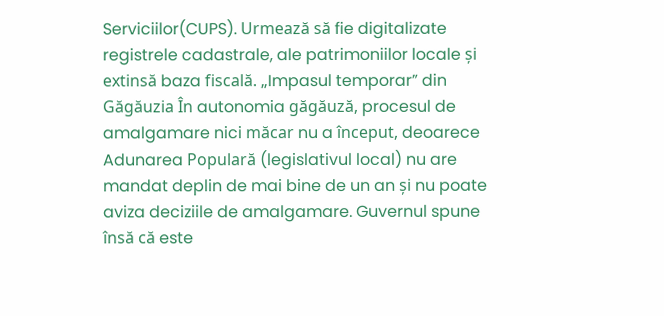Serviciilor(CUPS). Urmează să fie digitalizate registrele cadastrale, ale patrimoniilor locale și extinsă baza fiscală. „Impasul temporar” din Găgăuzia În autonomia găgăuză, procesul de amalgamare nici măcar nu a început, deoarece Adunarea Populară (legislativul local) nu are mandat deplin de mai bine de un an și nu poate aviza deciziile de amalgamare. Guvernul spune însă că este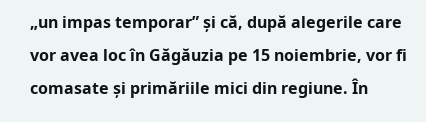„un impas temporar” și că, după alegerile care vor avea loc în Găgăuzia pe 15 noiembrie, vor fi comasate și primăriile mici din regiune. În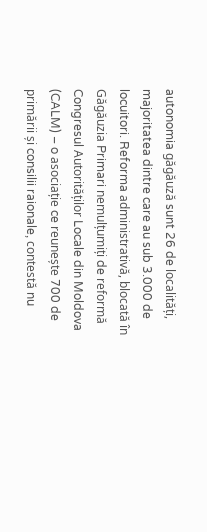autonomia găgăuză sunt 26 de localități, majoritatea dintre care au sub 3.000 de locuitori. Reforma administrativă, blocată în Găgăuzia Primari nemulțumiți de reformă Congresul Autorităților Locale din Moldova (CALM) – o asociație ce reunește 700 de primării și consilii raionale, contestă nu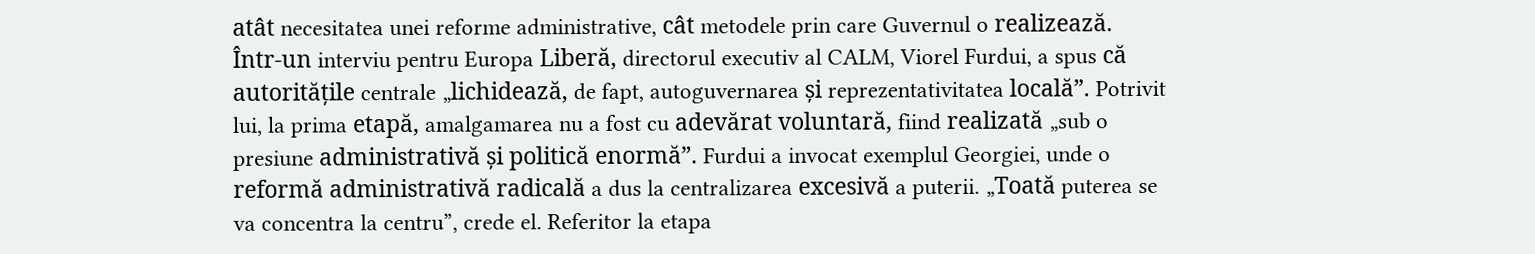atât necesitatea unei reforme administrative, cât metodele prin care Guvernul o realizează. Într-un interviu pentru Europa Liberă, directorul executiv al CALM, Viorel Furdui, a spus că autoritățile centrale „lichidează, de fapt, autoguvernarea și reprezentativitatea locală”. Potrivit lui, la prima etapă, amalgamarea nu a fost cu adevărat voluntară, fiind realizată „sub o presiune administrativă și politică enormă”. Furdui a invocat exemplul Georgiei, unde o reformă administrativă radicală a dus la centralizarea excesivă a puterii. „Toată puterea se va concentra la centru”, crede el. Referitor la etapa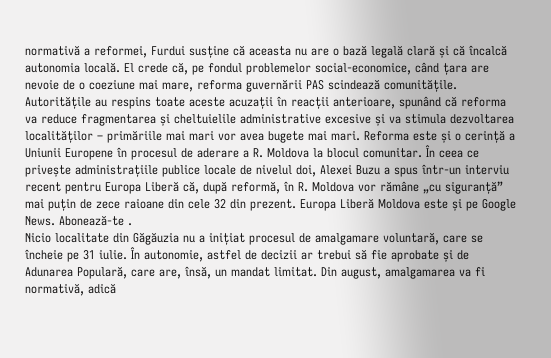normativă a reformei, Furdui susține că aceasta nu are o bază legală clară și că încalcă autonomia locală. El crede că, pe fondul problemelor social-economice, când țara are nevoie de o coeziune mai mare, reforma guvernării PAS scindează comunitățile. Autoritățile au respins toate aceste acuzații în reacții anterioare, spunând că reforma va reduce fragmentarea și cheltuielile administrative excesive și va stimula dezvoltarea localităților – primăriile mai mari vor avea bugete mai mari. Reforma este și o cerință a Uniunii Europene în procesul de aderare a R. Moldova la blocul comunitar. În ceea ce privește administrațiile publice locale de nivelul doi, Alexei Buzu a spus într-un interviu recent pentru Europa Liberă că, după reformă, în R. Moldova vor rămâne „cu siguranță” mai puțin de zece raioane din cele 32 din prezent. Europa Liberă Moldova este și pe Google News. Abonează-te .
Nicio localitate din Găgăuzia nu a inițiat procesul de amalgamare voluntară, care se încheie pe 31 iulie. În autonomie, astfel de decizii ar trebui să fie aprobate și de Adunarea Populară, care are, însă, un mandat limitat. Din august, amalgamarea va fi normativă, adică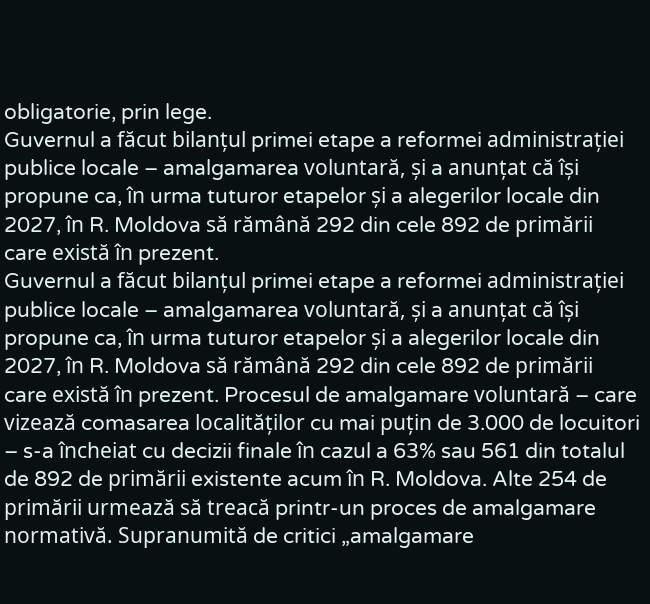obligatorie, prin lege.
Guvernul a făcut bilanțul primei etape a reformei administrației publice locale – amalgamarea voluntară, și a anunțat că își propune ca, în urma tuturor etapelor și a alegerilor locale din 2027, în R. Moldova să rămână 292 din cele 892 de primării care există în prezent.
Guvernul a făcut bilanțul primei etape a reformei administrației publice locale – amalgamarea voluntară, și a anunțat că își propune ca, în urma tuturor etapelor și a alegerilor locale din 2027, în R. Moldova să rămână 292 din cele 892 de primării care există în prezent. Procesul de amalgamare voluntară – care vizează comasarea localităților cu mai puțin de 3.000 de locuitori – s-a încheiat cu decizii finale în cazul a 63% sau 561 din totalul de 892 de primării existente acum în R. Moldova. Alte 254 de primării urmează să treacă printr-un proces de amalgamare normativă. Supranumită de critici „amalgamare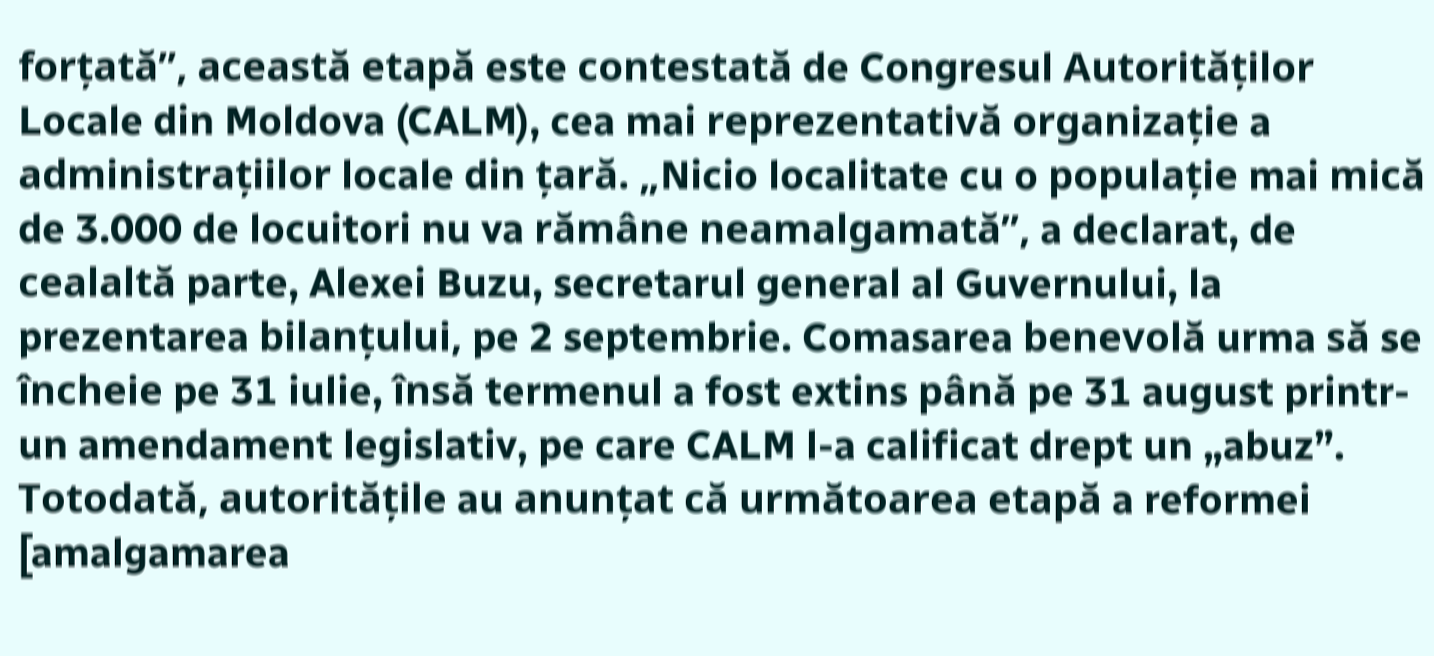forțată”, această etapă este contestată de Congresul Autorităților Locale din Moldova (CALM), cea mai reprezentativă organizație a administrațiilor locale din țară. „Nicio localitate cu o populație mai mică de 3.000 de locuitori nu va rămâne neamalgamată”, a declarat, de cealaltă parte, Alexei Buzu, secretarul general al Guvernului, la prezentarea bilanțului, pe 2 septembrie. Comasarea benevolă urma să se încheie pe 31 iulie, însă termenul a fost extins până pe 31 august printr-un amendament legislativ, pe care CALM l-a calificat drept un „abuz”. Totodată, autoritățile au anunțat că următoarea etapă a reformei [amalgamarea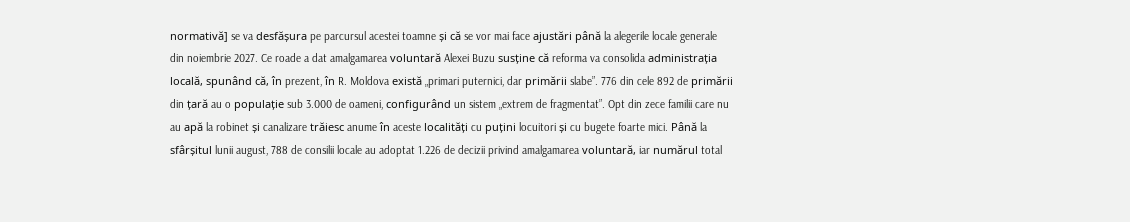normativă] se va desfășura pe parcursul acestei toamne și că se vor mai face ajustări până la alegerile locale generale din noiembrie 2027. Ce roade a dat amalgamarea voluntară Alexei Buzu susține că reforma va consolida administrația locală, spunând că, în prezent, în R. Moldova există „primari puternici, dar primării slabe”. 776 din cele 892 de primării din țară au o populație sub 3.000 de oameni, configurând un sistem „extrem de fragmentat”. Opt din zece familii care nu au apă la robinet și canalizare trăiesc anume în aceste localități cu puțini locuitori și cu bugete foarte mici. Până la sfârșitul lunii august, 788 de consilii locale au adoptat 1.226 de decizii privind amalgamarea voluntară, iar numărul total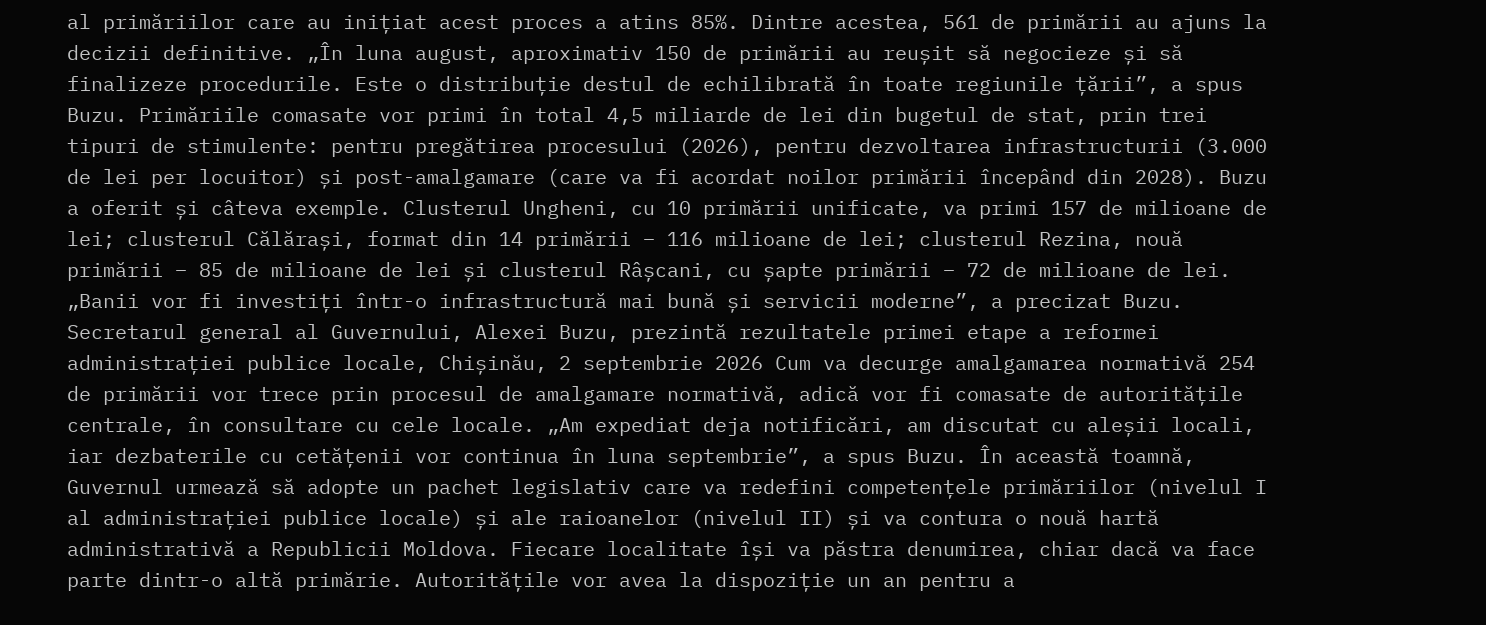al primăriilor care au inițiat acest proces a atins 85%. Dintre acestea, 561 de primării au ajuns la decizii definitive. „În luna august, aproximativ 150 de primării au reușit să negocieze și să finalizeze procedurile. Este o distribuție destul de echilibrată în toate regiunile țării”, a spus Buzu. Primăriile comasate vor primi în total 4,5 miliarde de lei din bugetul de stat, prin trei tipuri de stimulente: pentru pregătirea procesului (2026), pentru dezvoltarea infrastructurii (3.000 de lei per locuitor) și post-amalgamare (care va fi acordat noilor primării începând din 2028). Buzu a oferit și câteva exemple. Clusterul Ungheni, cu 10 primării unificate, va primi 157 de milioane de lei; clusterul Călărași, format din 14 primării – 116 milioane de lei; clusterul Rezina, nouă primării – 85 de milioane de lei și clusterul Râșcani, cu șapte primării – 72 de milioane de lei. „Banii vor fi investiți într-o infrastructură mai bună și servicii moderne”, a precizat Buzu. Secretarul general al Guvernului, Alexei Buzu, prezintă rezultatele primei etape a reformei administrației publice locale, Chișinău, 2 septembrie 2026 Cum va decurge amalgamarea normativă 254 de primării vor trece prin procesul de amalgamare normativă, adică vor fi comasate de autoritățile centrale, în consultare cu cele locale. „Am expediat deja notificări, am discutat cu aleșii locali, iar dezbaterile cu cetățenii vor continua în luna septembrie”, a spus Buzu. În această toamnă, Guvernul urmează să adopte un pachet legislativ care va redefini competențele primăriilor (nivelul I al administrației publice locale) și ale raioanelor (nivelul II) și va contura o nouă hartă administrativă a Republicii Moldova. Fiecare localitate își va păstra denumirea, chiar dacă va face parte dintr-o altă primărie. Autoritățile vor avea la dispoziție un an pentru a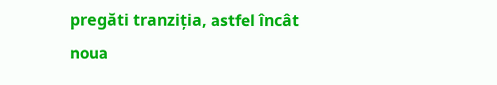pregăti tranziția, astfel încât noua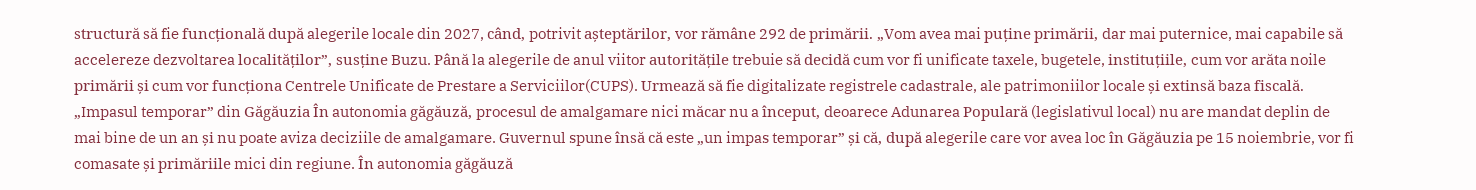structură să fie funcțională după alegerile locale din 2027, când, potrivit așteptărilor, vor rămâne 292 de primării. „Vom avea mai puține primării, dar mai puternice, mai capabile să accelereze dezvoltarea localităților”, susține Buzu. Până la alegerile de anul viitor autoritățile trebuie să decidă cum vor fi unificate taxele, bugetele, instituțiile, cum vor arăta noile primării și cum vor funcționa Centrele Unificate de Prestare a Serviciilor(CUPS). Urmează să fie digitalizate registrele cadastrale, ale patrimoniilor locale și extinsă baza fiscală. „Impasul temporar” din Găgăuzia În autonomia găgăuză, procesul de amalgamare nici măcar nu a început, deoarece Adunarea Populară (legislativul local) nu are mandat deplin de mai bine de un an și nu poate aviza deciziile de amalgamare. Guvernul spune însă că este „un impas temporar” și că, după alegerile care vor avea loc în Găgăuzia pe 15 noiembrie, vor fi comasate și primăriile mici din regiune. În autonomia găgăuză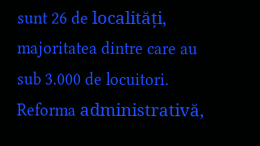sunt 26 de localități, majoritatea dintre care au sub 3.000 de locuitori. Reforma administrativă,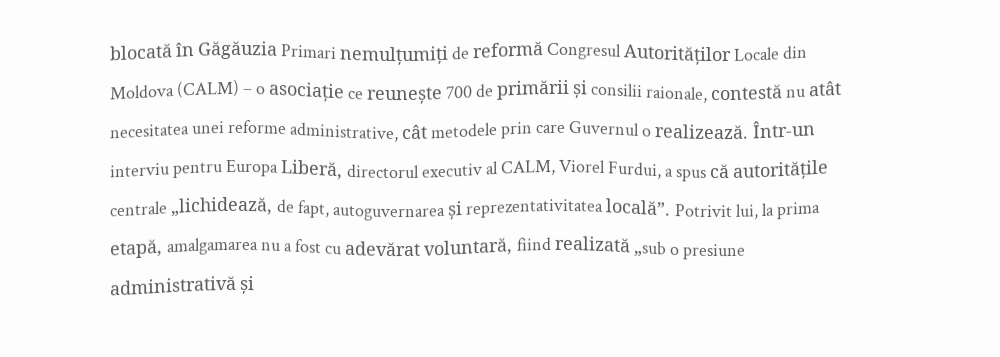blocată în Găgăuzia Primari nemulțumiți de reformă Congresul Autorităților Locale din Moldova (CALM) – o asociație ce reunește 700 de primării și consilii raionale, contestă nu atât necesitatea unei reforme administrative, cât metodele prin care Guvernul o realizează. Într-un interviu pentru Europa Liberă, directorul executiv al CALM, Viorel Furdui, a spus că autoritățile centrale „lichidează, de fapt, autoguvernarea și reprezentativitatea locală”. Potrivit lui, la prima etapă, amalgamarea nu a fost cu adevărat voluntară, fiind realizată „sub o presiune administrativă și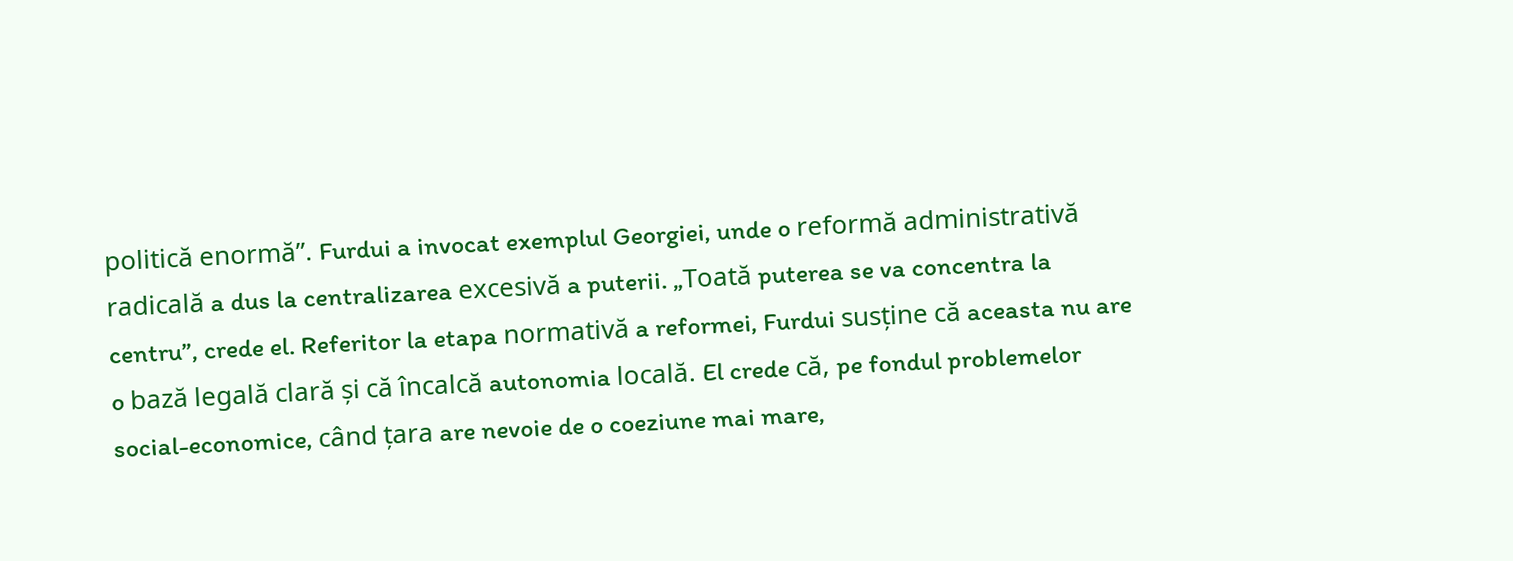politică enormă”. Furdui a invocat exemplul Georgiei, unde o reformă administrativă radicală a dus la centralizarea excesivă a puterii. „Toată puterea se va concentra la centru”, crede el. Referitor la etapa normativă a reformei, Furdui susține că aceasta nu are o bază legală clară și că încalcă autonomia locală. El crede că, pe fondul problemelor social-economice, când țara are nevoie de o coeziune mai mare,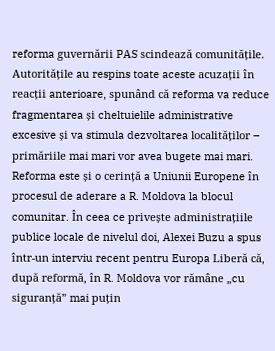reforma guvernării PAS scindează comunitățile. Autoritățile au respins toate aceste acuzații în reacții anterioare, spunând că reforma va reduce fragmentarea și cheltuielile administrative excesive și va stimula dezvoltarea localităților – primăriile mai mari vor avea bugete mai mari. Reforma este și o cerință a Uniunii Europene în procesul de aderare a R. Moldova la blocul comunitar. În ceea ce privește administrațiile publice locale de nivelul doi, Alexei Buzu a spus într-un interviu recent pentru Europa Liberă că, după reformă, în R. Moldova vor rămâne „cu siguranță” mai puțin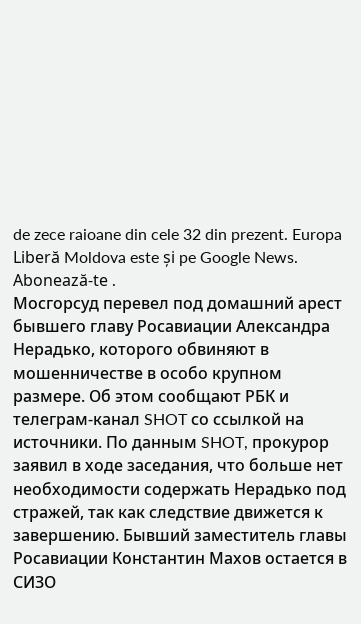de zece raioane din cele 32 din prezent. Europa Liberă Moldova este și pe Google News. Abonează-te .
Мосгорсуд перевел под домашний арест бывшего главу Росавиации Александра Нерадько, которого обвиняют в мошенничестве в особо крупном размере. Об этом сообщают РБК и телеграм-канал SHOT со ссылкой на источники. По данным SHOT, прокурор заявил в ходе заседания, что больше нет необходимости содержать Нерадько под стражей, так как следствие движется к завершению. Бывший заместитель главы Росавиации Константин Махов остается в СИЗО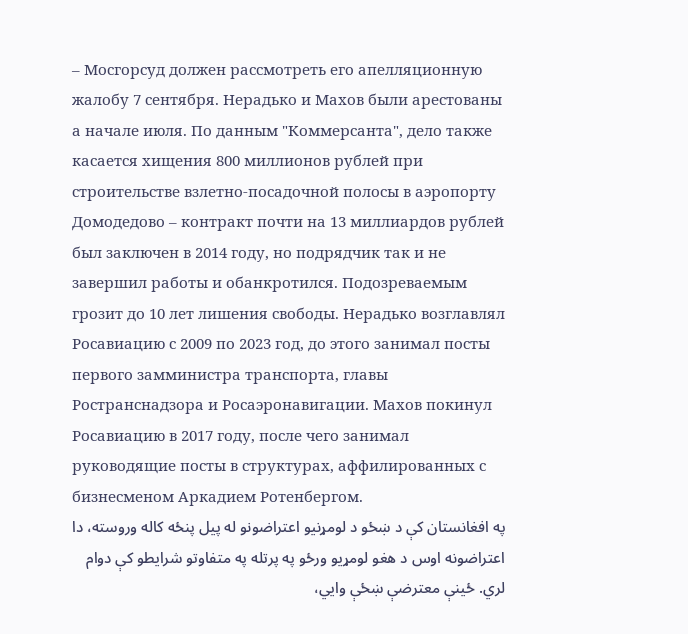– Мосгорсуд должен рассмотреть его апелляционную жалобу 7 сентября. Нерадько и Махов были арестованы а начале июля. По данным "Коммерсанта", дело также касается хищения 800 миллионов рублей при строительстве взлетно-посадочной полосы в аэропорту Домодедово – контракт почти на 13 миллиардов рублей был заключен в 2014 году, но подрядчик так и не завершил работы и обанкротился. Подозреваемым грозит до 10 лет лишения свободы. Нерадько возглавлял Росавиацию с 2009 по 2023 год, до этого занимал посты первого замминистра транспорта, главы Ространснадзора и Росаэронавигации. Махов покинул Росавиацию в 2017 году, после чего занимал руководящие посты в структурах, аффилированных с бизнесменом Аркадием Ротенбергом.
په افغانستان کې د ښځو د لومړنیو اعتراضونو له پیل پنځه کاله وروسته، دا اعتراضونه اوس د هغو لومړیو ورځو په پرتله په متفاوتو شرایطو کې دوام لري. ځینې معترضې ښځې وایي،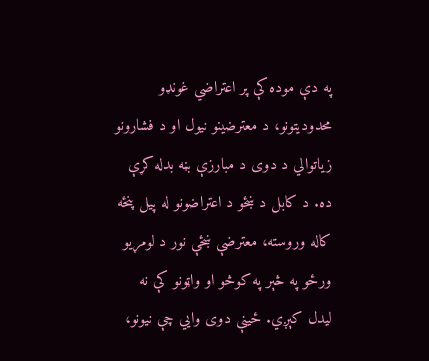په دې موده کې پر اعتراضي غونډو محدودیتونو، د معترضینو نیول او د فشارونو زیاتوالي د دوی د مبارزې بڼه بدله کړې ده. د کابل د ښځو د اعتراضونو له پیل پنځه کاله وروسته، معترضې ښځې نور د لومړیو ورځو په څېر په کوڅو او واټونو کې نه لیدل کېږي. ځینې دوی وایي چې نیونو،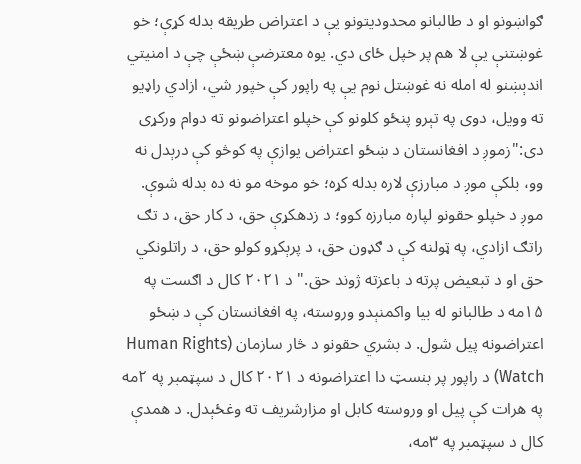ګواښونو او د طالبانو محدودیتونو یې د اعتراض طریقه بدله کړې؛ خو غوښتنې یې لا هم پر خپل ځای دي. یوه معترضې ښځې چې د امنیتي اندېښنو له امله نه غوښتل نوم یې په راپور کې خپور شي، ازادي راډیو ته وویل، دوی په تېرو پنځو کلونو کې خپلو اعتراضونو ته دوام ورکړی دی:"زموږ د افغانستان د ښځو اعتراض یوازې په کوڅو کې درېدل نه وو، بلکې موږ د مبارزې لاره بدله کړه؛ خو موخه مو نه ده بدله شوې. موږ د خپلو حقونو لپاره مبارزه کوو؛ د زدهکړې حق، د کار حق، د تګ راتګ ازادي، په ټولنه کې د ګډون حق، د پرېکړو کولو حق، د راتلونکي حق او د تبعیض پرته د باعزته ژوند حق." د ۲۰۲۱ کال د اګست په ۱۵مه د طالبانو له بیا واکمنېدو وروسته، په افغانستان کې د ښځو اعتراضونه پیل شول. د بشري حقونو د څار سازمان (Human Rights Watch) د راپور پر بنسټ دا اعتراضونه د ۲۰۲۱ کال د سپټمبر په ۲مه په هرات کې پیل او وروسته کابل او مزارشریف ته وغځېدل. د همدې کال د سپټمبر په ۳مه،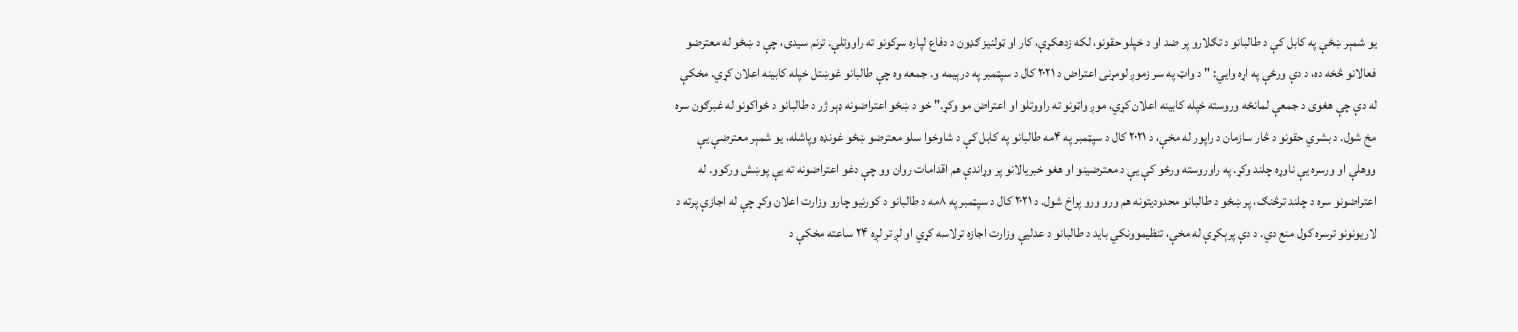یو شمېر ښځې په کابل کې د طالبانو د تګلارو پر ضد او د خپلو حقونو، لکه زدهکړې، کار او ټولنیز ګډون د دفاع لپاره سړکونو ته راووتلې. ترنم سیدی، چې د ښځو له معترضو فعالانو څخه ده، د دې ورځې په اړه وایي: " د واټ په سر زموږ لومړنی اعتراض د ۲۰۲۱ کال د سپټمبر په درېیمه و. جمعه وه چې طالبانو غوښتل خپله کابینه اعلان کړي. مخکې له دې چې هغوی د جمعې لمانځه وروسته خپله کابینه اعلان کړي، موږ واټونو ته راووتلو او اعتراض مو وکړ." خو د ښځو اعتراضونه ډېر ژر د طالبانو د ځواکونو له غبرګون سره مخ شول. د بشري حقونو د څار سازمان د راپور له مخې، د ۲۰۲۱ کال د سپټمبر په ۴مه طالبانو په کابل کې د شاوخوا سلو معترضو ښځو غونډه وپاشله، یو شمېر معترضې یې ووهلې او ورسره یې ناوړه چلند وکړ. په راوروسته ورځو کې یې د معترضینو او هغو خبریالانو پر وړاندې هم اقدامات روان وو چې دغو اعتراضونه ته یې پوښش ورکوو. له اعتراضونو سره د چلند ترڅنګ، پر ښځو د طالبانو محدودیتونه هم ورو ورو پراخ شول. د ۲۰۲۱ کال د سپټمبر په ۸مه د طالبانو د کورنیو چارو وزارت اعلان وکړ چې له اجازې پرته د لاریونونو ترسره کول منع دي. د دې پرېکړې له مخې، تنظیموونکي باید د طالبانو د عدلیې وزارت اجازه ترلاسه کړي او لږ تر لږه ۲۴ ساعته مخکې د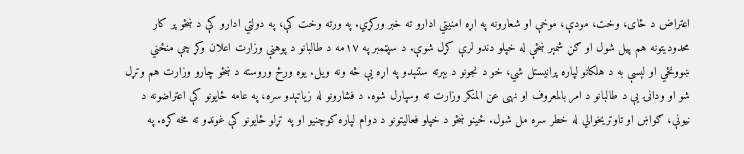اعتراض د ځای، وخت، مودې، موخې او شعارونه په اړه امنیتي ادارو ته خبر ورکړي. په ورته وخت کې، په دولتي ادارو کې د ښځو پر کار محدودیتونه هم پیل شول او ګڼ شمېر ښځې له خپلو دندو لرې کړل شوې. د سپټمبر په ۱۷مه د طالبانو د پوهنې وزارت اعلان وکړ چې منځني ښوونځي او لېسې به د هلکانو لپاره پرانیستل شي، خو د نجونو د بېرته ستنېدو په اړه یې څه ونه ویل. یوه ورځ وروسته د ښځو چارو وزارت هم وتړل شو او ودانۍ یې د طالبانو د امر بالمعروف او نهی عن المنکر وزارت ته وسپارل شوه. د فشارونو له زیاتېدو سره، په عامه ځایونو کې اعتراضونه د نیونې، ګواښ او تاوتریخوالي له خطر سره مل شول. ځینو ښځو د خپلو فعالیتونو د دوام لپاره کوچنیو او په تړلو ځایونو کې غونډو ته مخه کړه. په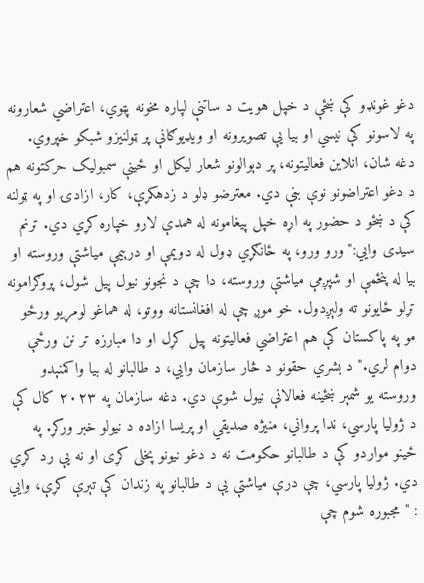دغو غونډو کې ښځې د خپل هویت د ساتنې لپاره مخونه پټوي، اعتراضي شعارونه په لاسونو کې نیسي او بیا یې تصویرونه او ویډیوګانې پر ټولنیزو شبکو خپروي. دغه شان، انلاین فعالیتونه، پر دېوالونو شعار لیکل او ځینې سمبولیک حرکتونه هم د دغو اعتراضونو نوې بڼې دي. معترضو ډلو د زدهکړې، کار، ازادۍ او په ټولنه کې د ښځو د حضور په اړه خپل پیغامونه له همدې لارو خپاره کړي دي. ترنم سیدی وایي:"ورو ورو، په ځانګړي ډول له دویمې او درېیمې میاشتې وروسته او بیا له پنځمې او شپږمې میاشتې وروسته، دا چې د نجونو نیول پیل شول، پروګرامونه تړلو ځایونو ته ولېږدول. خو موږ چې له افغانستانه ووتو، له هماغو لومړیو ورځو مو په پاکستان کې هم اعتراضي فعالیتونه پیل کړل او دا مبارزه تر نن ورځې دوام لري." د بشري حقونو د څار سازمان وایي، د طالبانو له بیا واکمنېدو وروسته یو شمېر ښځینه فعالانې نیول شوې دي. دغه سازمان په ۲۰۲۳ کال کې د ژولیا پارسي، ندا پرواني، منیژه صدیقي او پریسا ازاده د نیولو خبر ورکړ. په ځینو مواردو کې د طالبانو حکومت نه د دغو نیونو پخلی کړی او نه یې رد کړي دي. ژولیا پارسي، چې درې میاشتې یې د طالبانو په زندان کې تېرې کړې، وایي : "مجبوره شوم چې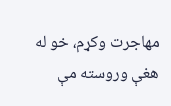مهاجرت وکړم، خو له هغې وروسته مې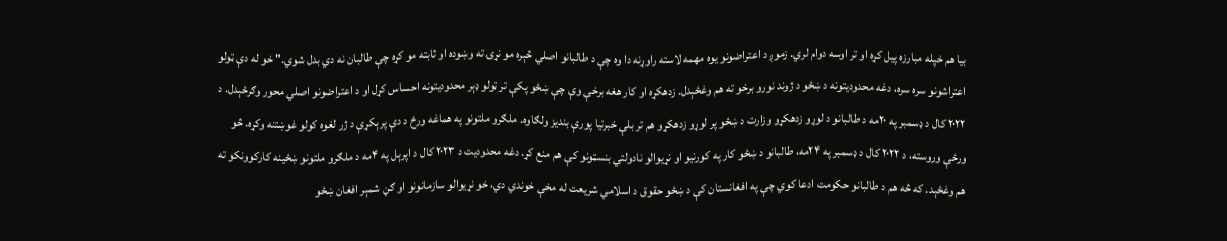بیا هم خپله مبارزه پیل کړه او تر اوسه دوام لري. زموږ د اعتراضونو یوه مهمه لاسته راوړنه دا وه چې د طالبانو اصلي څېره مو نړۍ ته وښوده او ثابته مو کړه چې طالبان نه دي بدل شوي." خو له دې ټولو اعتراشونو سره سره، دغه محدودیتونه د ښځو د ژوند نورو برخو ته هم وغځېدل. زدهکړه او کار هغه برخې وې چې ښځو پکې تر ټولو ډېر محدودیتونه احساس کړل او د اعتراضونو اصلي محور وګرځېدل. د ۲۰۲۲ کال د ډسمبر په ۲۰مه د طالبانو د لوړو زدهکړو وزارت د ښځو پر لوړو زدهکړو هم تر بلې خبرتیا پورې بندیز ولګاوه. ملګرو ملتونو په هماغه ورځ د دې پرېکړې د ژر لغوه کولو غوښتنه وکړه. څو ورځې وروسته، د ۲۰۲۲ کال د ډسمبر په ۲۴مه، طالبانو د ښځو کار په کورنیو او نړیوالو نادولتي بنسټونو کې هم منع کړ. دغه محدودیت د ۲۰۲۳ کال د اپرېل په ۴مه د ملګرو ملتونو ښځینه کارکوونکو ته هم وغځېد. که څه هم د طالبانو حکومت ادعا کوي چې په افغانستان کې د ښځو حقوق د اسلامي شریعت له مخې خوندي دي، خو نړیوالو سازمانونو او ګڼ شمېر افغان ښځو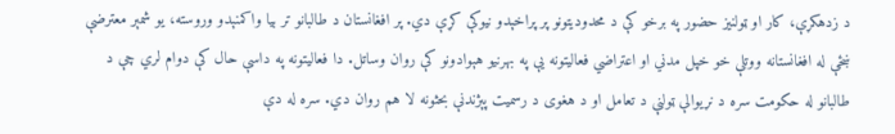د زدهکړې، کار او ټولنیز حضور په برخو کې د محدودیتونو پر پراخېدو نیوکې کړې دي. پر افغانستان د طالبانو تر بیا واکمنېدو وروسته، یو شمېر معترضې ښځې له افغانستانه ووتلې خو خپل مدني او اعتراضي فعالیتونه یې په بهرنیو هېوادونو کې روان وساتل. دا فعالیتونه په داسې حال کې دوام لري چې د طالبانو له حکومت سره د نړیوالې ټولنې د تعامل او د هغوی د رسمیت پېژندنې بحثونه لا هم روان دي. سره له دې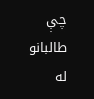چې طالبانو له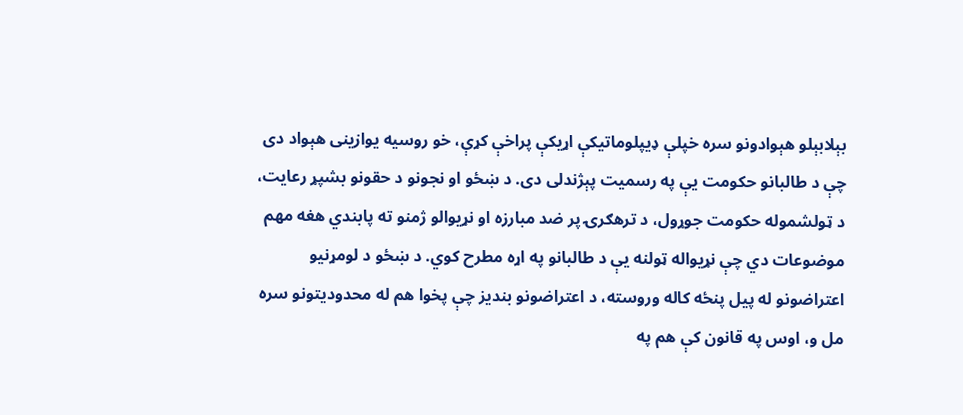بېلابېلو هېوادونو سره خپلې ډیپلوماتیکې اړیکې پراخې کړې، خو روسیه یوازینی هېواد دی چې د طالبانو حکومت یې په رسمیت پېژندلی دی. د ښځو او نجونو د حقونو بشپړ رعایت، د ټولشموله حکومت جوړول، د ترهګرۍ پر ضد مبارزه او نړیوالو ژمنو ته پابندي هغه مهم موضوعات دي چې نړیواله ټولنه یې د طالبانو په اړه مطرح کوي. د ښځو د لومړنیو اعتراضونو له پیل پنځه کاله وروسته، د اعتراضونو بندیز چې پخوا هم له محدودیتونو سره مل و، اوس په قانون کې هم په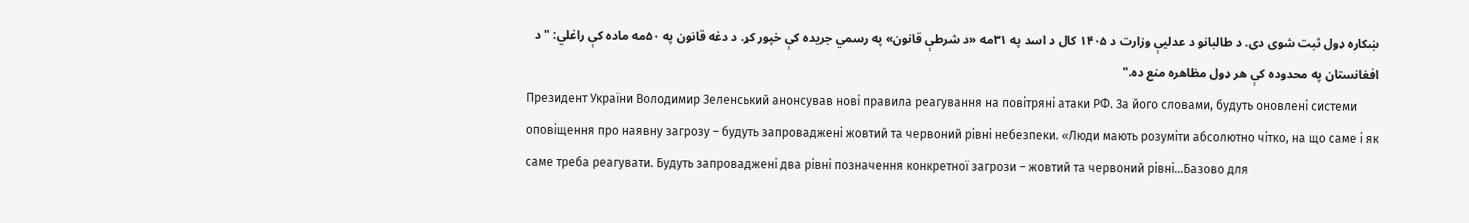ښکاره ډول ثبت شوی دی. د طالبانو د عدلیې وزارت د ۱۴۰۵ کال د اسد په ۳۱مه «د شرطې قانون» په رسمي جریده کې خپور کړ. د دغه قانون په ۵۰مه ماده کې راغلي: "د افغانستان په محدوده کې هر ډول مظاهره منع ده."
Президент України Володимир Зеленський анонсував нові правила реагування на повітряні атаки РФ. За його словами, будуть оновлені системи оповіщення про наявну загрозу – будуть запроваджені жовтий та червоний рівні небезпеки. «Люди мають розуміти абсолютно чітко, на що саме і як саме треба реагувати. Будуть запроваджені два рівні позначення конкретної загрози – жовтий та червоний рівні…Базово для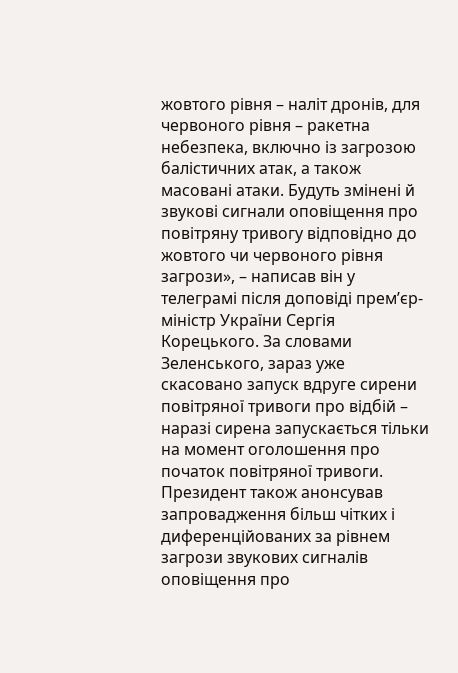жовтого рівня – наліт дронів, для червоного рівня – ракетна небезпека, включно із загрозою балістичних атак, а також масовані атаки. Будуть змінені й звукові сигнали оповіщення про повітряну тривогу відповідно до жовтого чи червоного рівня загрози», – написав він у телеграмі після доповіді прем’єр-міністр України Сергія Корецького. За словами Зеленського, зараз уже скасовано запуск вдруге сирени повітряної тривоги про відбій – наразі сирена запускається тільки на момент оголошення про початок повітряної тривоги. Президент також анонсував запровадження більш чітких і диференційованих за рівнем загрози звукових сигналів оповіщення про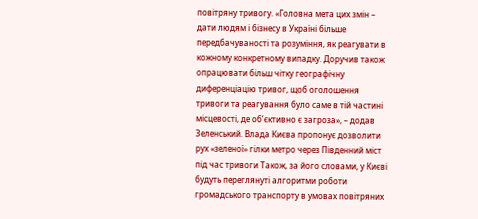повітряну тривогу. «Головна мета цих змін – дати людям і бізнесу в Україні більше передбачуваності та розуміння, як реагувати в кожному конкретному випадку. Доручив також опрацювати більш чітку географічну диференціацію тривог, щоб оголошення тривоги та реагування було саме в тій частині місцевості, де об’єктивно є загроза», – додав Зеленський. Влада Києва пропонує дозволити рух «зеленої» гілки метро через Південний міст під час тривоги Також, за його словами, у Києві будуть переглянуті алгоритми роботи громадського транспорту в умовах повітряних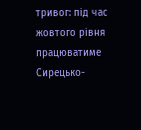тривог: під час жовтого рівня працюватиме Сирецько-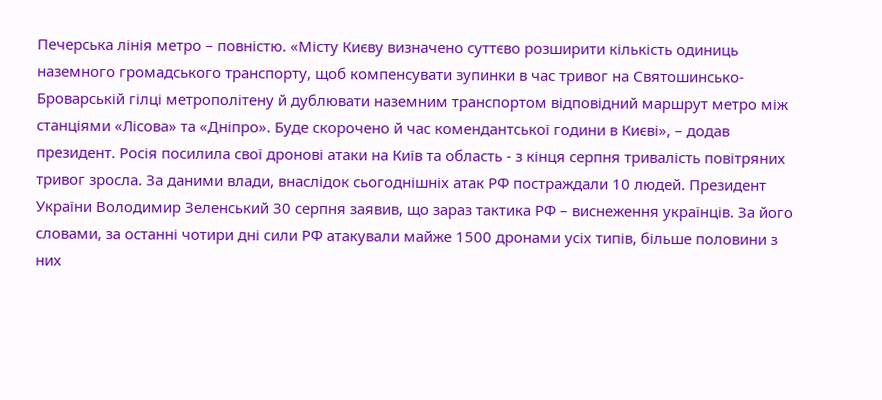Печерська лінія метро – повністю. «Місту Києву визначено суттєво розширити кількість одиниць наземного громадського транспорту, щоб компенсувати зупинки в час тривог на Святошинсько-Броварській гілці метрополітену й дублювати наземним транспортом відповідний маршрут метро між станціями «Лісова» та «Дніпро». Буде скорочено й час комендантської години в Києві», – додав президент. Росія посилила свої дронові атаки на Київ та область - з кінця серпня тривалість повітряних тривог зросла. За даними влади, внаслідок сьогоднішніх атак РФ постраждали 10 людей. Президент України Володимир Зеленський 30 серпня заявив, що зараз тактика РФ – виснеження українців. За його словами, за останні чотири дні сили РФ атакували майже 1500 дронами усіх типів, більше половини з них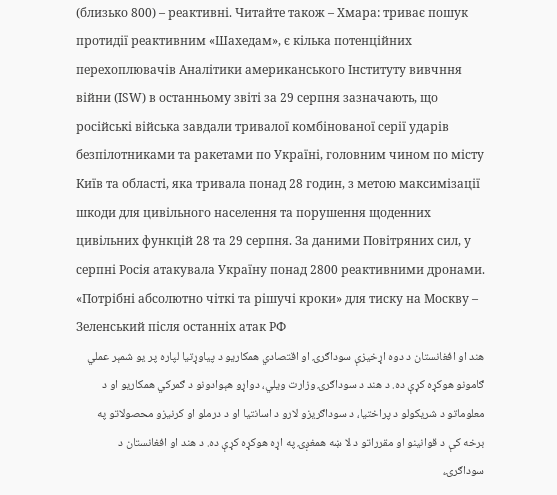(близько 800) – реактивні. Читайте також – Хмара: триває пошук протидії реактивним «Шахедам», є кілька потенційних перехоплювачів Аналітики американського Інституту вивчння війни (ISW) в останньому звіті за 29 серпня зазначають, що російські війська завдали тривалої комбінованої серії ударів безпілотниками та ракетами по Україні, головним чином по місту Київ та області, яка тривала понад 28 годин, з метою максимізації шкоди для цивільного населення та порушення щоденних цивільних функцій 28 та 29 серпня. За даними Повітряних сил, у серпні Росія атакувала Україну понад 2800 реактивними дронами. «Потрібні абсолютно чіткі та рішучі кроки» для тиску на Москву – Зеленський після останніх атак РФ
هند او افغانستان د دوه اړخیزې سوداګرۍ او اقتصادي همکاریو د پیاوړتیا لپاره پر یو شمېر عملي ګامونو هوکړه کړې ده. د هند د سوداګرۍ وزارت ویلي، دواړو هېوادونو د ګمرکي همکاریو او د معلوماتو د شریکولو د پراختیا، د سوداګریزو لارو د اسانتیا او د درملو او کرنیزو محصولاتو په برخه کې د قوانینو او مقرراتو د لا ښه همغږۍ په اړه هوکړه کړې ده. د هند او افغانستان د سوداګرۍ،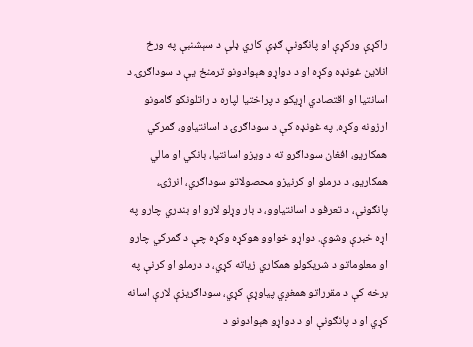راکړې ورکړې او پانګونې ګډې کاري ډلې د سېشنبې په ورځ انلاین غونډه وکړه او د دواړو هېوادونو ترمنځ یې د سوداګرۍ د اسانتیا او اقتصادي اړیکو د پراختیا لپاره د راتلونکو ګامونو ارزونه وکړه. په غونډه کې د سوداګرۍ د اسانتیاوو، ګمرکي همکاریو، افغان سوداګرو ته د ویزو اسانتیا، بانکي او مالي همکاریو، د درملو او کرنیزو محصولاتو سوداګري، انرژۍ، پانګونې، د تعرفو د اسانتیاوو، د بار وړلو لارو او بندري چارو په اړه خبرې وشوې. دواړو خواوو هوکړه وکړه چې د ګمرکي چارو او معلوماتو د شریکولو همکاري زیاته کړي، د درملو او کرنې په برخه کې د مقرراتو همغږي پیاوړې کړي، سوداګریزې لارې اسانه کړي او د پانګونې او د دواړو هېوادونو د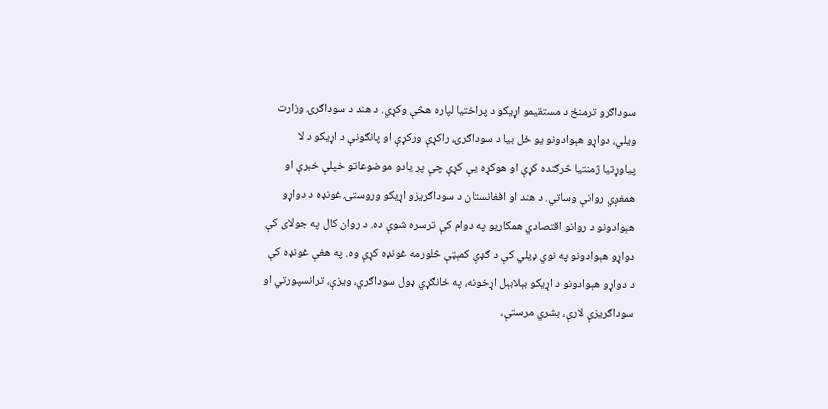سوداګرو ترمنځ د مستقیمو اړیکو د پراختیا لپاره هڅې وکړي. د هند د سوداګرۍ وزارت ویلي، دواړو هېوادونو یو ځل بیا د سوداګرۍ، راکړې ورکړې او پانګونې د اړیکو د لا پیاوړتیا ژمنتیا څرګنده کړې او هوکړه یې کړې چې پر یادو موضوعاتو خپلې خبرې او همغږي روانې وساتي. د هند او افغانستان د سوداګریزو اړیکو وروستۍ غونډه د دواړو هېوادونو د روانو اقتصادي همکاریو په دوام کې ترسره شوې ده. د روان کال په جولای کې دواړو هېوادونو په نوي ډیلي کې د ګډې کمېټې څلورمه غونډه کړې وه. په هغې غونډه کې د دواړو هېوادونو د اړیکو بېلابېل اړخونه، په ځانګړي ډول سوداګري، ویزې، ترانسپورتي او سوداګریزې لارې، بشري مرستې،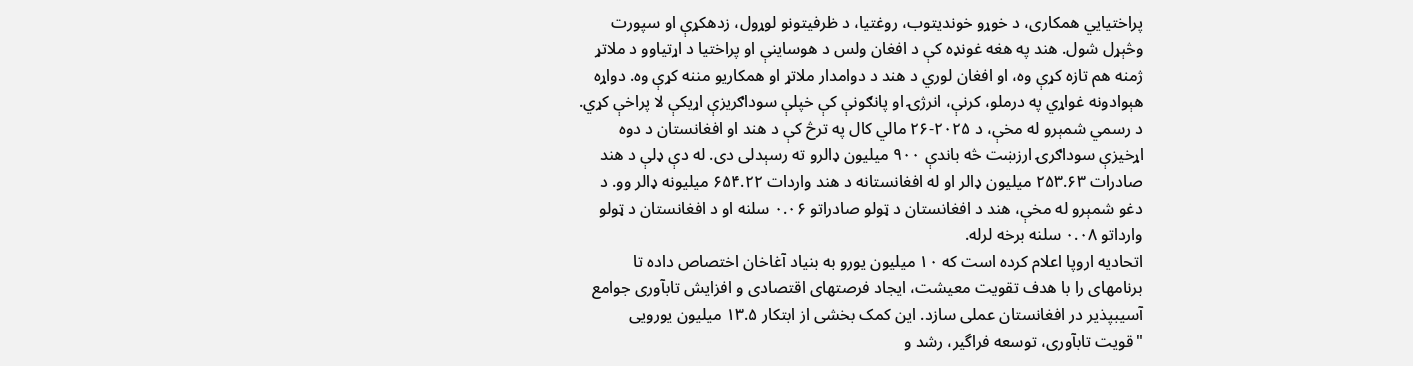پراختیايي همکاری، د خوړو خوندیتوب، روغتیا، د ظرفیتونو لوړول، زدهکړې او سپورت وڅېړل شول. هند په هغه غونډه کې د افغان ولس د هوساینې او پراختیا د اړتیاوو د ملاتړ ژمنه هم تازه کړې وه، او افغان لوري د هند د دوامدار ملاتړ او همکاریو مننه کړې وه. دواړه هېوادونه غواړي په درملو، کرنې، انرژۍ او پانګونې کې خپلې سوداګریزې اړیکې لا پراخې کړي. د رسمي شمېرو له مخې، د ۲۰۲۵-۲۶ مالي کال په ترڅ کې د هند او افغانستان د دوه اړخیزې سوداګرۍ ارزښت څه باندې ۹۰۰ میلیون ډالرو ته رسېدلی دی. له دې ډلې د هند صادرات ۲۵۳.۶۳ میلیون ډالر او له افغانستانه د هند واردات ۶۵۴.۲۲ میلیونه ډالر وو. د دغو شمېرو له مخې، هند د افغانستان د ټولو صادراتو ۰.۰۶ سلنه او د افغانستان د ټولو وارداتو ۰.۰۸ سلنه برخه لرله.
اتحادیه اروپا اعلام کرده است که ۱۰ میلیون یورو به بنیاد آغاخان اختصاص داده تا برنامهای را با هدف تقویت معیشت، ایجاد فرصتهای اقتصادی و افزایش تابآوری جوامع آسیبپذیر در افغانستان عملی سازد. این کمک بخشی از ابتکار ۱۳.۵ میلیون یورویی "قویت تابآوری، توسعه فراگیر، رشد و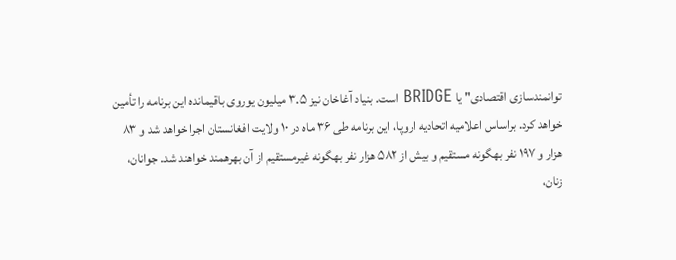توانمندسازی اقتصادی" یا BRIDGE است. بنیاد آغاخان نیز ۳.۵ میلیون یوروی باقیمانده این برنامه را تأمین خواهد کرد. براساس اعلامیه اتحادیه اروپا، این برنامه طی ۳۶ ماه در ۱۰ ولایت افغانستان اجرا خواهد شد و ۸۳ هزار و ۱۹۷ نفر بهگونه مستقیم و بیش از ۵۸۲ هزار نفر بهگونه غیرمستقیم از آن بهرهمند خواهند شد. جوانان، زنان،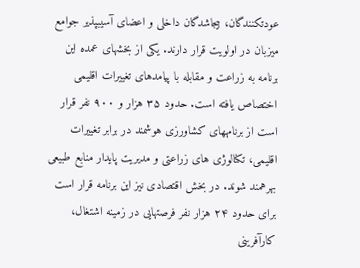عودتکنندگان، بیجاشدگان داخلی و اعضای آسیبپذیر جوامع میزبان در اولویت قرار دارند. یکی از بخشهای عمده این برنامه به زراعت و مقابله با پیامدهای تغییرات اقلیمی اختصاص یافته است. حدود ۳۵ هزار و ۹۰۰ نفر قرار است از برنامههای کشاورزی هوشمند در برابر تغییرات اقلیمی، تکنالوژی های زراعتی و مدیریت پایدار منابع طبیعی بهرهمند شوند. در بخش اقتصادی نیز این برنامه قرار است برای حدود ۲۴ هزار نفر فرصتهایی در زمینه اشتغال، کارآفرینی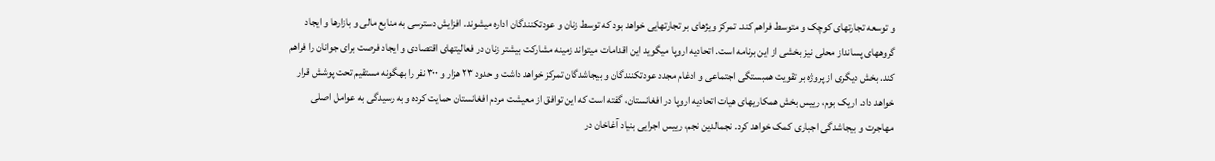و توسعه تجارتهای کوچک و متوسط فراهم کند. تمرکز ویژهای بر تجارتهایی خواهد بود که توسط زنان و عودتکنندگان اداره میشوند. افزایش دسترسی به منابع مالی و بازارها و ایجاد گروههای پسانداز محلی نیز بخشی از این برنامه است. اتحادیه اروپا میگوید این اقدامات میتواند زمینه مشارکت بیشتر زنان در فعالیتهای اقتصادی و ایجاد فرصت برای جوانان را فراهم کند. بخش دیگری از پروژه بر تقویت همبستگی اجتماعی و ادغام مجدد عودتکنندگان و بیجاشدگان تمرکز خواهد داشت و حدود ۲۳ هزار و ۳۰۰ نفر را بهگونه مستقیم تحت پوشش قرار خواهد داد. اریک بوم، رییس بخش همکاریهای هیات اتحادیه اروپا در افغانستان، گفته است که این توافق از معیشت مردم افغانستان حمایت کرده و به رسیدگی به عوامل اصلی مهاجرت و بیجاشدگی اجباری کمک خواهد کرد. نجمالدین نجم، رییس اجرایی بنیاد آغاخان در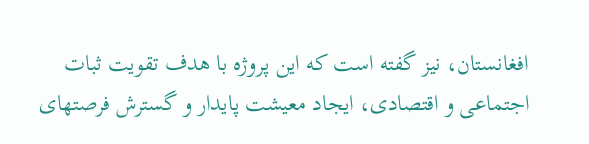افغانستان، نیز گفته است که این پروژه با هدف تقویت ثبات اجتماعی و اقتصادی، ایجاد معیشت پایدار و گسترش فرصتهای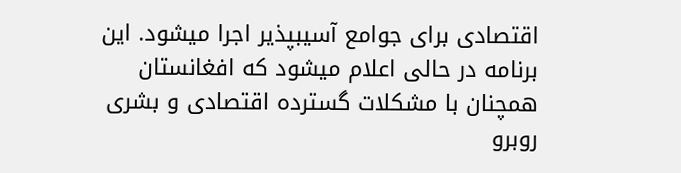اقتصادی برای جوامع آسیبپذیر اجرا میشود. این برنامه در حالی اعلام میشود که افغانستان همچنان با مشکلات گسترده اقتصادی و بشری روبرو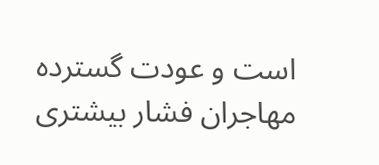است و عودت گسترده مهاجران فشار بیشتری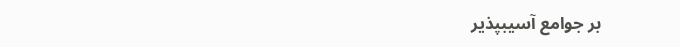بر جوامع آسیبپذیر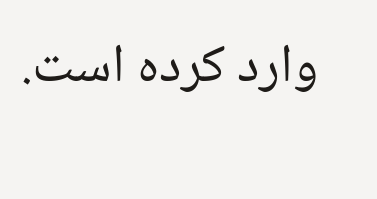وارد کرده است.